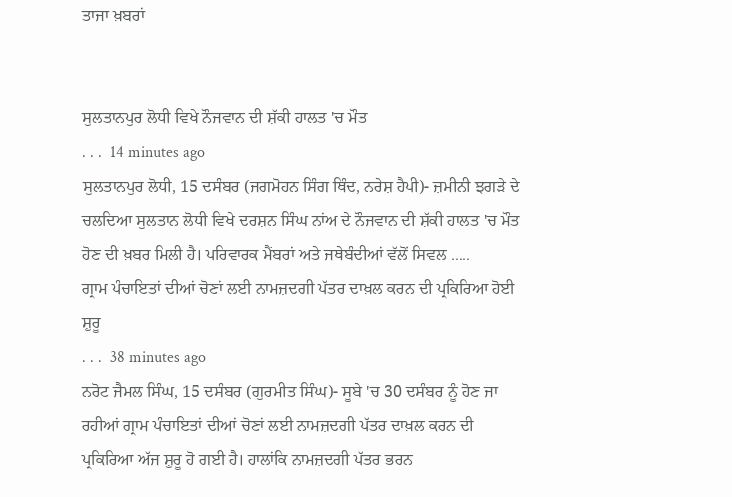ਤਾਜਾ ਖ਼ਬਰਾਂ


ਸੁਲਤਾਨਪੁਰ ਲੋਧੀ ਵਿਖੇ ਨੌਜਵਾਨ ਦੀ ਸ਼ੱਕੀ ਹਾਲਤ 'ਚ ਮੌਤ
. . .  14 minutes ago
ਸੁਲਤਾਨਪੁਰ ਲੋਧੀ, 15 ਦਸੰਬਰ (ਜਗਮੋਹਨ ਸਿੰਗ ਥਿੰਦ, ਨਰੇਸ਼ ਹੈਪੀ)- ਜ਼ਮੀਨੀ ਝਗੜੇ ਦੇ ਚਲਦਿਆ ਸੁਲਤਾਨ ਲੋਧੀ ਵਿਖੇ ਦਰਸ਼ਨ ਸਿੰਘ ਨਾਂਅ ਦੇ ਨੌਜਵਾਨ ਦੀ ਸ਼ੱਕੀ ਹਾਲਤ 'ਚ ਮੌਤ ਹੋਣ ਦੀ ਖ਼ਬਰ ਮਿਲੀ ਹੈ। ਪਰਿਵਾਰਕ ਮੈਂਬਰਾਂ ਅਤੇ ਜਥੇਬੰਦੀਆਂ ਵੱਲੋਂ ਸਿਵਲ .....
ਗ੍ਰਾਮ ਪੰਚਾਇਤਾਂ ਦੀਆਂ ਚੋਣਾਂ ਲਈ ਨਾਮਜ਼ਦਗੀ ਪੱਤਰ ਦਾਖ਼ਲ ਕਰਨ ਦੀ ਪ੍ਰਕਿਰਿਆ ਹੋਈ ਸ਼ੁਰੂ
. . .  38 minutes ago
ਨਰੋਟ ਜੈਮਲ ਸਿੰਘ, 15 ਦਸੰਬਰ (ਗੁਰਮੀਤ ਸਿੰਘ)- ਸੂਬੇ 'ਚ 30 ਦਸੰਬਰ ਨੂੰ ਹੋਣ ਜਾ ਰਹੀਆਂ ਗ੍ਰਾਮ ਪੰਚਾਇਤਾਂ ਦੀਆਂ ਚੋਣਾਂ ਲਈ ਨਾਮਜ਼ਦਗੀ ਪੱਤਰ ਦਾਖ਼ਲ ਕਰਨ ਦੀ ਪ੍ਰਕਿਰਿਆ ਅੱਜ ਸ਼ੁਰੂ ਹੋ ਗਈ ਹੈ। ਹਾਲਾਂਕਿ ਨਾਮਜ਼ਦਗੀ ਪੱਤਰ ਭਰਨ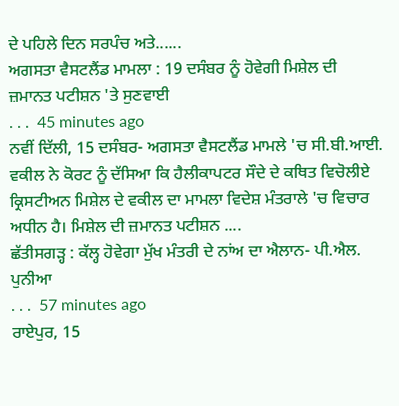ਦੇ ਪਹਿਲੇ ਦਿਨ ਸਰਪੰਚ ਅਤੇ......
ਅਗਸਤਾ ਵੈਸਟਲੈਂਡ ਮਾਮਲਾ : 19 ਦਸੰਬਰ ਨੂੰ ਹੋਵੇਗੀ ਮਿਸ਼ੇਲ ਦੀ ਜ਼ਮਾਨਤ ਪਟੀਸ਼ਨ 'ਤੇ ਸੁਣਵਾਈ
. . .  45 minutes ago
ਨਵੀਂ ਦਿੱਲੀ, 15 ਦਸੰਬਰ- ਅਗਸਤਾ ਵੈਸਟਲੈਂਡ ਮਾਮਲੇ 'ਚ ਸੀ.ਬੀ.ਆਈ. ਵਕੀਲ ਨੇ ਕੋਰਟ ਨੂੰ ਦੱਸਿਆ ਕਿ ਹੈਲੀਕਾਪਟਰ ਸੌਦੇ ਦੇ ਕਥਿਤ ਵਿਚੋਲੀਏ ਕ੍ਰਿਸਟੀਅਨ ਮਿਸ਼ੇਲ ਦੇ ਵਕੀਲ ਦਾ ਮਾਮਲਾ ਵਿਦੇਸ਼ ਮੰਤਰਾਲੇ 'ਚ ਵਿਚਾਰ ਅਧੀਨ ਹੈ। ਮਿਸ਼ੇਲ ਦੀ ਜ਼ਮਾਨਤ ਪਟੀਸ਼ਨ ....
ਛੱਤੀਸਗੜ੍ਹ : ਕੱਲ੍ਹ ਹੋਵੇਗਾ ਮੁੱਖ ਮੰਤਰੀ ਦੇ ਨਾਂਅ ਦਾ ਐਲਾਨ- ਪੀ.ਐਲ. ਪੁਨੀਆ
. . .  57 minutes ago
ਰਾਏਪੁਰ, 15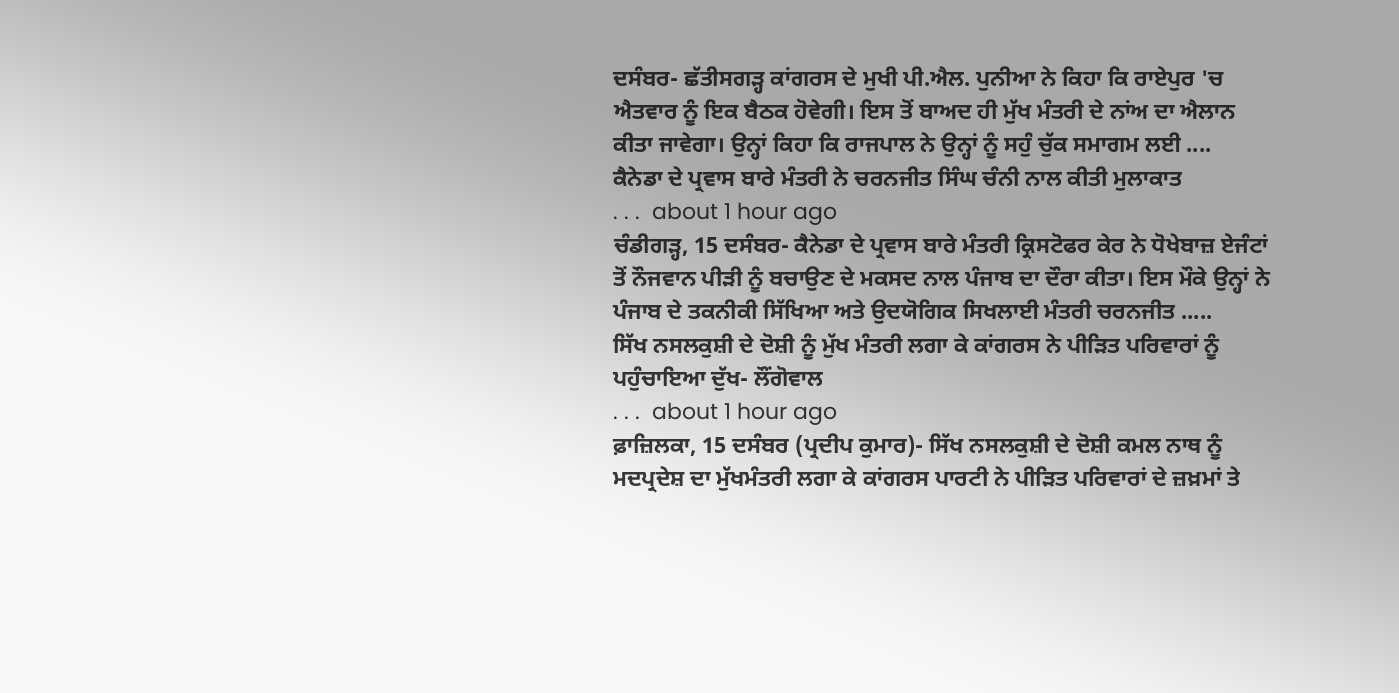ਦਸੰਬਰ- ਛੱਤੀਸਗੜ੍ਹ ਕਾਂਗਰਸ ਦੇ ਮੁਖੀ ਪੀ.ਐਲ. ਪੁਨੀਆ ਨੇ ਕਿਹਾ ਕਿ ਰਾਏਪੁਰ 'ਚ ਐਤਵਾਰ ਨੂੰ ਇਕ ਬੈਠਕ ਹੋਵੇਗੀ। ਇਸ ਤੋਂ ਬਾਅਦ ਹੀ ਮੁੱਖ ਮੰਤਰੀ ਦੇ ਨਾਂਅ ਦਾ ਐਲਾਨ ਕੀਤਾ ਜਾਵੇਗਾ। ਉਨ੍ਹਾਂ ਕਿਹਾ ਕਿ ਰਾਜਪਾਲ ਨੇ ਉਨ੍ਹਾਂ ਨੂੰ ਸਹੁੰ ਚੁੱਕ ਸਮਾਗਮ ਲਈ ....
ਕੈਨੇਡਾ ਦੇ ਪ੍ਰਵਾਸ ਬਾਰੇ ਮੰਤਰੀ ਨੇ ਚਰਨਜੀਤ ਸਿੰਘ ਚੰਨੀ ਨਾਲ ਕੀਤੀ ਮੁਲਾਕਾਤ
. . .  about 1 hour ago
ਚੰਡੀਗੜ੍ਹ, 15 ਦਸੰਬਰ- ਕੈਨੇਡਾ ਦੇ ਪ੍ਰਵਾਸ ਬਾਰੇ ਮੰਤਰੀ ਕ੍ਰਿਸਟੋਫਰ ਕੇਰ ਨੇ ਧੋਖੇਬਾਜ਼ ਏਜੰਟਾਂ ਤੋਂ ਨੌਜਵਾਨ ਪੀੜੀ ਨੂੰ ਬਚਾਉਣ ਦੇ ਮਕਸਦ ਨਾਲ ਪੰਜਾਬ ਦਾ ਦੌਰਾ ਕੀਤਾ। ਇਸ ਮੌਕੇ ਉਨ੍ਹਾਂ ਨੇ ਪੰਜਾਬ ਦੇ ਤਕਨੀਕੀ ਸਿੱਖਿਆ ਅਤੇ ਉਦਯੋਗਿਕ ਸਿਖਲਾਈ ਮੰਤਰੀ ਚਰਨਜੀਤ .....
ਸਿੱਖ ਨਸਲਕੁਸ਼ੀ ਦੇ ਦੋਸ਼ੀ ਨੂੰ ਮੁੱਖ ਮੰਤਰੀ ਲਗਾ ਕੇ ਕਾਂਗਰਸ ਨੇ ਪੀੜਿਤ ਪਰਿਵਾਰਾਂ ਨੂੰ ਪਹੁੰਚਾਇਆ ਦੁੱਖ- ਲੌਂਗੋਵਾਲ
. . .  about 1 hour ago
ਫ਼ਾਜ਼ਿਲਕਾ, 15 ਦਸੰਬਰ (ਪ੍ਰਦੀਪ ਕੁਮਾਰ)- ਸਿੱਖ ਨਸਲਕੁਸ਼ੀ ਦੇ ਦੋਸ਼ੀ ਕਮਲ ਨਾਥ ਨੂੰ ਮਦਪ੍ਰਦੇਸ਼ ਦਾ ਮੁੱਖਮੰਤਰੀ ਲਗਾ ਕੇ ਕਾਂਗਰਸ ਪਾਰਟੀ ਨੇ ਪੀੜਿਤ ਪਰਿਵਾਰਾਂ ਦੇ ਜ਼ਖ਼ਮਾਂ ਤੇ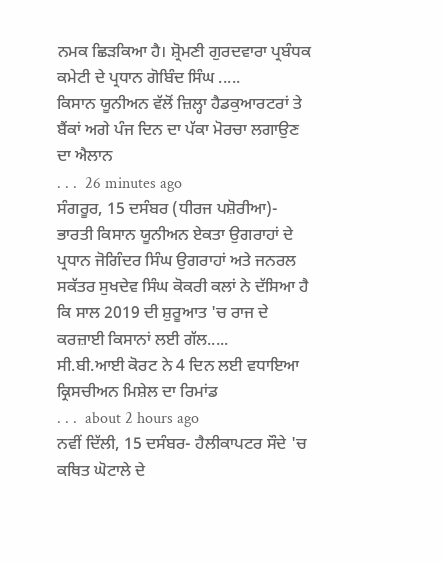ਨਮਕ ਛਿੜਕਿਆ ਹੈ। ਸ਼੍ਰੋਮਣੀ ਗੁਰਦਵਾਰਾ ਪ੍ਰਬੰਧਕ ਕਮੇਟੀ ਦੇ ਪ੍ਰਧਾਨ ਗੋਬਿੰਦ ਸਿੰਘ .....
ਕਿਸਾਨ ਯੂਨੀਅਨ ਵੱਲੋਂ ਜ਼ਿਲ੍ਹਾ ਹੈਡਕੁਆਰਟਰਾਂ ਤੇ ਬੈਂਕਾਂ ਅਗੇ ਪੰਜ ਦਿਨ ਦਾ ਪੱਕਾ ਮੋਰਚਾ ਲਗਾਉਣ ਦਾ ਐਲਾਨ
. . .  26 minutes ago
ਸੰਗਰੂਰ, 15 ਦਸੰਬਰ (ਧੀਰਜ ਪਸ਼ੋਰੀਆ)- ਭਾਰਤੀ ਕਿਸਾਨ ਯੂਨੀਅਨ ਏਕਤਾ ਉਗਰਾਹਾਂ ਦੇ ਪ੍ਰਧਾਨ ਜੋਗਿੰਦਰ ਸਿੰਘ ਉਗਰਾਹਾਂ ਅਤੇ ਜਨਰਲ ਸਕੱਤਰ ਸੁਖਦੇਵ ਸਿੰਘ ਕੋਕਰੀ ਕਲਾਂ ਨੇ ਦੱਸਿਆ ਹੈ ਕਿ ਸਾਲ 2019 ਦੀ ਸ਼ੁਰੂਆਤ 'ਚ ਰਾਜ ਦੇ ਕਰਜ਼ਾਈ ਕਿਸਾਨਾਂ ਲਈ ਗੱਲ.....
ਸੀ.ਬੀ.ਆਈ ਕੋਰਟ ਨੇ 4 ਦਿਨ ਲਈ ਵਧਾਇਆ ਕ੍ਰਿਸਚੀਅਨ ਮਿਸ਼ੇਲ ਦਾ ਰਿਮਾਂਡ
. . .  about 2 hours ago
ਨਵੀਂ ਦਿੱਲੀ, 15 ਦਸੰਬਰ- ਹੈਲੀਕਾਪਟਰ ਸੌਦੇ 'ਚ ਕਥਿਤ ਘੋਟਾਲੇ ਦੇ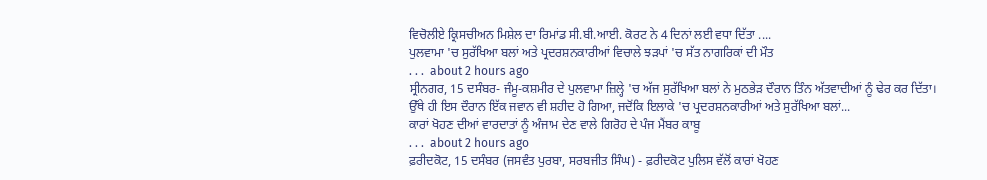ਵਿਚੋਲੀਏ ਕ੍ਰਿਸਚੀਅਨ ਮਿਸ਼ੇਲ ਦਾ ਰਿਮਾਂਡ ਸੀ.ਬੀ.ਆਈ. ਕੋਰਟ ਨੇ 4 ਦਿਨਾਂ ਲਈ ਵਧਾ ਦਿੱਤਾ ....
ਪੁਲਵਾਮਾ 'ਚ ਸੁਰੱਖਿਆ ਬਲਾਂ ਅਤੇ ਪ੍ਰਦਰਸ਼ਨਕਾਰੀਆਂ ਵਿਚਾਲੇ ਝੜਪਾਂ 'ਚ ਸੱਤ ਨਾਗਰਿਕਾਂ ਦੀ ਮੌਤ
. . .  about 2 hours ago
ਸ੍ਰੀਨਗਰ, 15 ਦਸੰਬਰ- ਜੰਮੂ-ਕਸ਼ਮੀਰ ਦੇ ਪੁਲਵਾਮਾ ਜ਼ਿਲ੍ਹੇ 'ਚ ਅੱਜ ਸੁਰੱਖਿਆ ਬਲਾਂ ਨੇ ਮੁਠਭੇੜ ਦੌਰਾਨ ਤਿੰਨ ਅੱਤਵਾਦੀਆਂ ਨੂੰ ਢੇਰ ਕਰ ਦਿੱਤਾ। ਉੱਥੇ ਹੀ ਇਸ ਦੌਰਾਨ ਇੱਕ ਜਵਾਨ ਵੀ ਸ਼ਹੀਦ ਹੋ ਗਿਆ, ਜਦੋਂਕਿ ਇਲਾਕੇ 'ਚ ਪ੍ਰਦਰਸ਼ਨਕਾਰੀਆਂ ਅਤੇ ਸੁਰੱਖਿਆ ਬਲਾਂ...
ਕਾਰਾਂ ਖੋਹਣ ਦੀਆਂ ਵਾਰਦਾਤਾਂ ਨੂੰ ਅੰਜਾਮ ਦੇਣ ਵਾਲੇ ਗਿਰੋਹ ਦੇ ਪੰਜ ਮੈਂਬਰ ਕਾਬੂ
. . .  about 2 hours ago
ਫ਼ਰੀਦਕੋਟ, 15 ਦਸੰਬਰ (ਜਸਵੰਤ ਪੁਰਬਾ, ਸਰਬਜੀਤ ਸਿੰਘ) - ਫ਼ਰੀਦਕੋਟ ਪੁਲਿਸ ਵੱਲੋਂ ਕਾਰਾਂ ਖੋਹਣ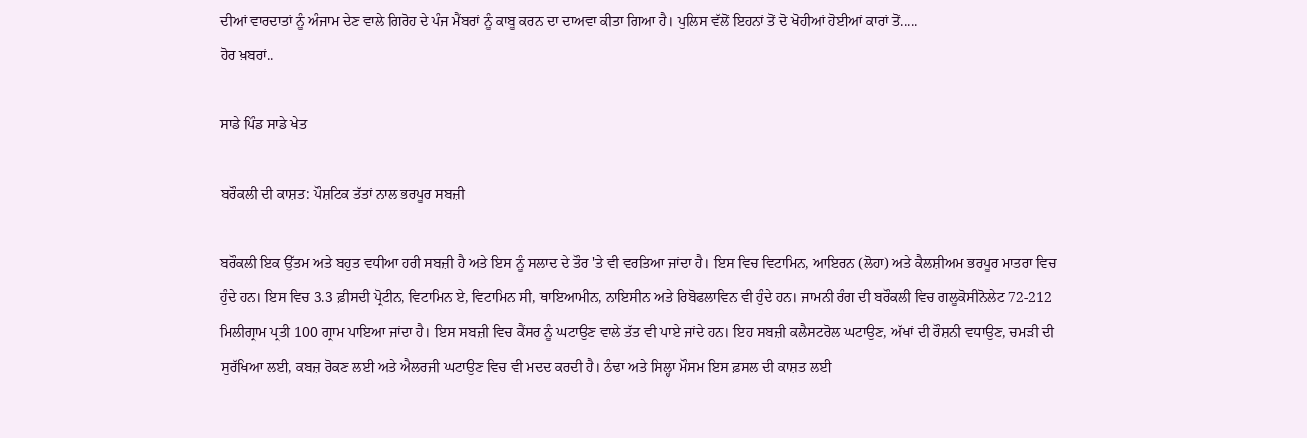ਦੀਆਂ ਵਾਰਦਾਤਾਂ ਨੂੰ ਅੰਜਾਮ ਦੇਣ ਵਾਲੇ ਗਿਰੋਹ ਦੇ ਪੰਜ ਮੈਂਬਰਾਂ ਨੂੰ ਕਾਬੂ ਕਰਨ ਦਾ ਦਾਅਵਾ ਕੀਤਾ ਗਿਆ ਹੈ। ਪੁਲਿਸ ਵੱਲੋਂ ਇਹਨਾਂ ਤੋਂ ਦੋ ਖੋਹੀਆਂ ਹੋਈਆਂ ਕਾਰਾਂ ਤੋਂ.....
ਹੋਰ ਖ਼ਬਰਾਂ..

ਸਾਡੇ ਪਿੰਡ ਸਾਡੇ ਖੇਤ

ਬਰੌਕਲੀ ਦੀ ਕਾਸ਼ਤ: ਪੌਸ਼ਟਿਕ ਤੱਤਾਂ ਨਾਲ ਭਰਪੂਰ ਸਬਜ਼ੀ

ਬਰੌਕਲੀ ਇਕ ਉੱਤਮ ਅਤੇ ਬਹੁਤ ਵਧੀਆ ਹਰੀ ਸਬਜ਼ੀ ਹੈ ਅਤੇ ਇਸ ਨੂੰ ਸਲਾਦ ਦੇ ਤੌਰ 'ਤੇ ਵੀ ਵਰਤਿਆ ਜਾਂਦਾ ਹੈ। ਇਸ ਵਿਚ ਵਿਟਾਮਿਨ, ਆਇਰਨ (ਲੋਹਾ) ਅਤੇ ਕੈਲਸ਼ੀਅਮ ਭਰਪੂਰ ਮਾਤਰਾ ਵਿਚ ਹੁੰਦੇ ਹਨ। ਇਸ ਵਿਚ 3.3 ਫ਼ੀਸਦੀ ਪ੍ਰੋਟੀਨ, ਵਿਟਾਮਿਨ ਏ, ਵਿਟਾਮਿਨ ਸੀ, ਥਾਇਆਮੀਨ, ਨਾਇਸੀਨ ਅਤੇ ਰਿਬੋਫਲਾਵਿਨ ਵੀ ਹੁੰਦੇ ਹਨ। ਜਾਮਨੀ ਰੰਗ ਦੀ ਬਰੌਕਲੀ ਵਿਚ ਗਲੂਕੋਸੀਨੋਲੇਟ 72-212 ਮਿਲੀਗ੍ਰਾਮ ਪ੍ਰਤੀ 100 ਗ੍ਰਾਮ ਪਾਇਆ ਜਾਂਦਾ ਹੈ। ਇਸ ਸਬਜ਼ੀ ਵਿਚ ਕੈਂਸਰ ਨੂੰ ਘਟਾਉਣ ਵਾਲੇ ਤੱਤ ਵੀ ਪਾਏ ਜਾਂਦੇ ਹਨ। ਇਹ ਸਬਜ਼ੀ ਕਲੈਸਟਰੋਲ ਘਟਾਉਣ, ਅੱਖਾਂ ਦੀ ਰੌਸ਼ਨੀ ਵਧਾਉਣ, ਚਮੜੀ ਦੀ ਸੁਰੱਖਿਆ ਲਈ, ਕਬਜ਼ ਰੋਕਣ ਲਈ ਅਤੇ ਐਲਰਜੀ ਘਟਾਉਣ ਵਿਚ ਵੀ ਮਦਦ ਕਰਦੀ ਹੈ। ਠੰਢਾ ਅਤੇ ਸਿਲ੍ਹਾ ਮੌਸਮ ਇਸ ਫ਼ਸਲ ਦੀ ਕਾਸ਼ਤ ਲਈ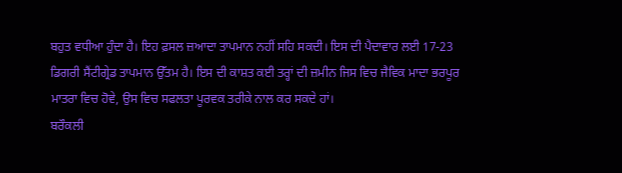ਬਹੁਤ ਵਧੀਆ ਹੁੰਦਾ ਹੈ। ਇਹ ਫ਼ਸਲ ਜ਼ਆਦਾ ਤਾਪਮਾਨ ਨਹੀਂ ਸਹਿ ਸਕਦੀ। ਇਸ ਦੀ ਪੈਦਾਵਾਰ ਲਈ 17-23 ਡਿਗਰੀ ਸੈਂਟੀਗ੍ਰੇਡ ਤਾਪਮਾਨ ਉੱਤਮ ਹੈ। ਇਸ ਦੀ ਕਾਸ਼ਤ ਕਈ ਤਰ੍ਹਾਂ ਦੀ ਜ਼ਮੀਨ ਜਿਸ ਵਿਚ ਜੈਵਿਕ ਮਾਦਾ ਭਰਪੂਰ ਮਾਤਰਾ ਵਿਚ ਹੋਵੇ, ਉਸ ਵਿਚ ਸਫਲਤਾ ਪੂਰਵਕ ਤਰੀਕੇ ਨਾਲ ਕਰ ਸਕਦੇ ਹਾਂ।
ਬਰੌਕਲੀ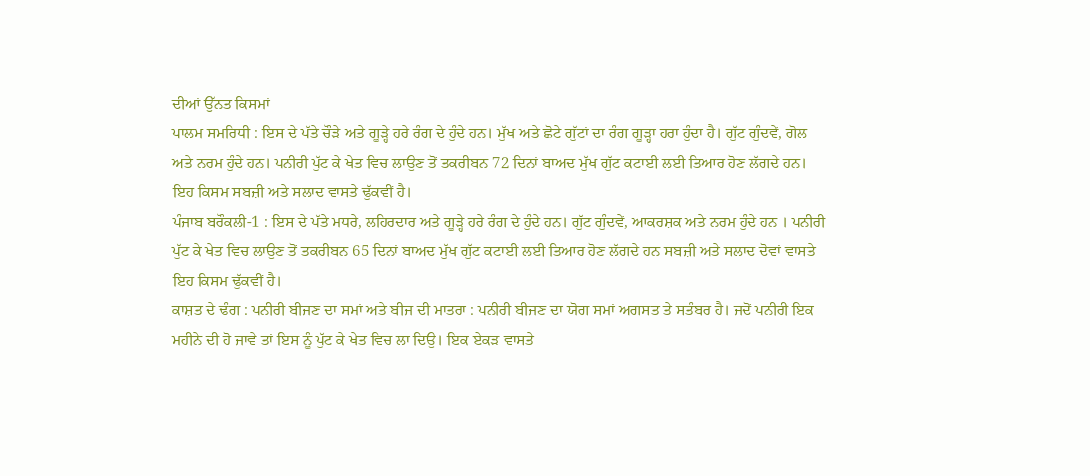ਦੀਆਂ ਉੱਨਤ ਕਿਸਮਾਂ
ਪਾਲਮ ਸਮਰਿਧੀ : ਇਸ ਦੇ ਪੱਤੇ ਚੌੜੇ ਅਤੇ ਗੂੜ੍ਹੇ ਹਰੇ ਰੰਗ ਦੇ ਹੁੰਦੇ ਹਨ। ਮੁੱਖ ਅਤੇ ਛੋਟੇ ਗੁੱਟਾਂ ਦਾ ਰੰਗ ਗੂੜ੍ਹਾ ਹਰਾ ਹੁੰਦਾ ਹੈ। ਗੁੱਟ ਗੁੰਦਵੇਂ, ਗੋਲ ਅਤੇ ਨਰਮ ਹੁੰਦੇ ਹਨ। ਪਨੀਰੀ ਪੁੱਟ ਕੇ ਖੇਤ ਵਿਚ ਲਾਉਣ ਤੋਂ ਤਕਰੀਬਨ 72 ਦਿਨਾਂ ਬਾਅਦ ਮੁੱਖ ਗੁੱਟ ਕਟਾਈ ਲਈ ਤਿਆਰ ਹੋਣ ਲੱਗਦੇ ਹਨ। ਇਹ ਕਿਸਮ ਸਬਜ਼ੀ ਅਤੇ ਸਲਾਦ ਵਾਸਤੇ ਢੁੱਕਵੀਂ ਹੈ।
ਪੰਜਾਬ ਬਰੌਕਲੀ-1 : ਇਸ ਦੇ ਪੱਤੇ ਮਧਰੇ, ਲਹਿਰਦਾਰ ਅਤੇ ਗੂੜ੍ਹੇ ਹਰੇ ਰੰਗ ਦੇ ਹੁੰਦੇ ਹਨ। ਗੁੱਟ ਗੁੰਦਵੇਂ, ਆਕਰਸ਼ਕ ਅਤੇ ਨਰਮ ਹੁੰਦੇ ਹਨ । ਪਨੀਰੀ ਪੁੱਟ ਕੇ ਖੇਤ ਵਿਚ ਲਾਉਣ ਤੋਂ ਤਕਰੀਬਨ 65 ਦਿਨਾਂ ਬਾਅਦ ਮੁੱਖ ਗੁੱਟ ਕਟਾਈ ਲਈ ਤਿਆਰ ਹੋਣ ਲੱਗਦੇ ਹਨ ਸਬਜ਼ੀ ਅਤੇ ਸਲਾਦ ਦੋਵਾਂ ਵਾਸਤੇ ਇਹ ਕਿਸਮ ਢੁੱਕਵੀਂ ਹੈ।
ਕਾਸ਼ਤ ਦੇ ਢੰਗ : ਪਨੀਰੀ ਬੀਜਣ ਦਾ ਸਮਾਂ ਅਤੇ ਬੀਜ ਦੀ ਮਾਤਰਾ : ਪਨੀਰੀ ਬੀਜਣ ਦਾ ਯੋਗ ਸਮਾਂ ਅਗਸਤ ਤੇ ਸਤੰਬਰ ਹੈ। ਜਦੋਂ ਪਨੀਰੀ ਇਕ ਮਹੀਨੇ ਦੀ ਹੋ ਜਾਵੇ ਤਾਂ ਇਸ ਨੂੰ ਪੁੱਟ ਕੇ ਖੇਤ ਵਿਚ ਲਾ ਦਿਉ। ਇਕ ਏਕੜ ਵਾਸਤੇ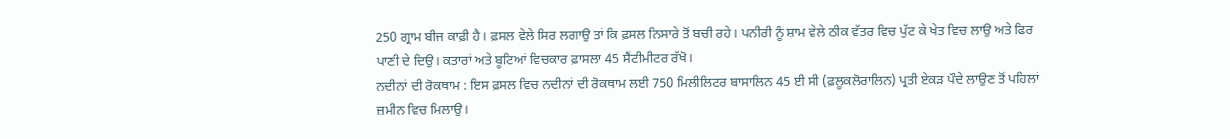250 ਗ੍ਰਾਮ ਬੀਜ ਕਾਫ਼ੀ ਹੈ। ਫ਼ਸਲ ਵੇਲੇ ਸਿਰ ਲਗਾਉ ਤਾਂ ਕਿ ਫ਼ਸਲ ਨਿਸਾਰੇ ਤੋਂ ਬਚੀ ਰਹੇ। ਪਨੀਰੀ ਨੂੰ ਸ਼ਾਮ ਵੇਲੇ ਠੀਕ ਵੱਤਰ ਵਿਚ ਪੁੱਟ ਕੇ ਖੇਤ ਵਿਚ ਲਾਉ ਅਤੇ ਫਿਰ ਪਾਣੀ ਦੇ ਦਿਉ। ਕਤਾਰਾਂ ਅਤੇ ਬੂਟਿਆਂ ਵਿਚਕਾਰ ਫ਼ਾਸਲਾ 45 ਸੈਂਟੀਮੀਟਰ ਰੱਖੋ।
ਨਦੀਨਾਂ ਦੀ ਰੋਕਥਾਮ : ਇਸ ਫ਼ਸਲ ਵਿਚ ਨਦੀਨਾਂ ਦੀ ਰੋਕਥਾਮ ਲਈ 750 ਮਿਲੀਲਿਟਰ ਬਾਸਾਲਿਨ 45 ਈ ਸੀ (ਫ਼ਲੂਕਲੋਰਾਲਿਨ) ਪ੍ਰਤੀ ਏਕੜ ਪੌਦੇ ਲਾਉਣ ਤੋਂ ਪਹਿਲਾਂ ਜ਼ਮੀਨ ਵਿਚ ਮਿਲਾਉ।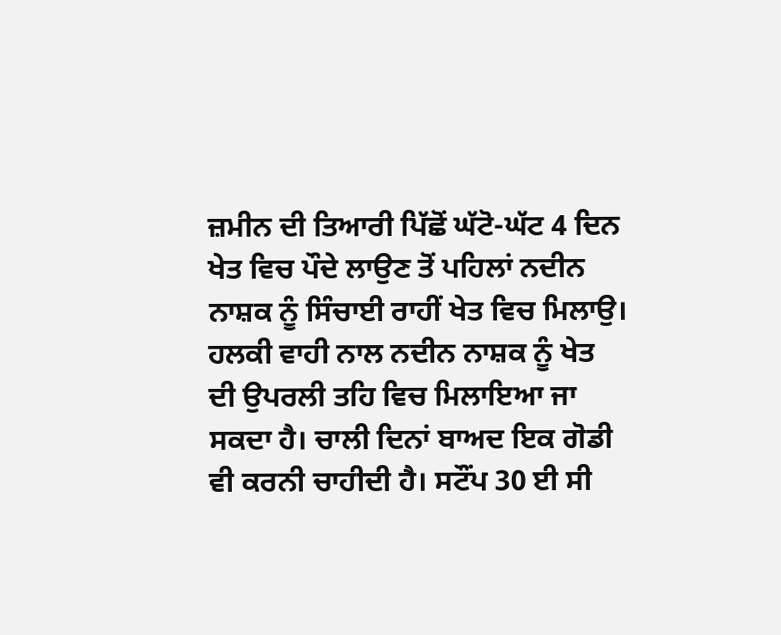ਜ਼ਮੀਨ ਦੀ ਤਿਆਰੀ ਪਿੱਛੋਂ ਘੱਟੋ-ਘੱਟ 4 ਦਿਨ ਖੇਤ ਵਿਚ ਪੌਦੇ ਲਾਉਣ ਤੋਂ ਪਹਿਲਾਂ ਨਦੀਨ ਨਾਸ਼ਕ ਨੂੰ ਸਿੰਚਾਈ ਰਾਹੀਂ ਖੇਤ ਵਿਚ ਮਿਲਾਉ। ਹਲਕੀ ਵਾਹੀ ਨਾਲ ਨਦੀਨ ਨਾਸ਼ਕ ਨੂੰ ਖੇਤ ਦੀ ਉਪਰਲੀ ਤਹਿ ਵਿਚ ਮਿਲਾਇਆ ਜਾ ਸਕਦਾ ਹੈ। ਚਾਲੀ ਦਿਨਾਂ ਬਾਅਦ ਇਕ ਗੋਡੀ ਵੀ ਕਰਨੀ ਚਾਹੀਦੀ ਹੈ। ਸਟੌਂਪ 30 ਈ ਸੀ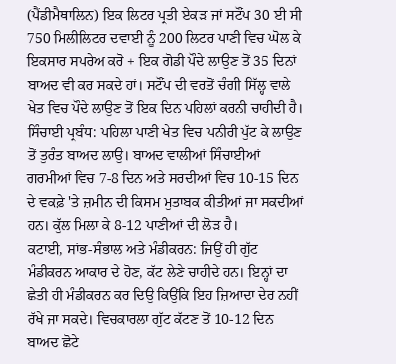(ਪੈਂਡੀਮੈਥਾਲਿਨ) ਇਕ ਲਿਟਰ ਪ੍ਰਤੀ ਏਕੜ ਜਾਂ ਸਟੌਂਪ 30 ਈ ਸੀ 750 ਮਿਲੀਲਿਟਰ ਦਵਾਈ ਨੂੰ 200 ਲਿਟਰ ਪਾਣੀ ਵਿਚ ਘੋਲ ਕੇ ਇਕਸਾਰ ਸਪਰੇਅ ਕਰੋ + ਇਕ ਗੋਡੀ ਪੌਦੇ ਲਾਉਣ ਤੋਂ 35 ਦਿਨਾਂ ਬਾਅਦ ਵੀ ਕਰ ਸਕਦੇ ਹਾਂ। ਸਟੌਂਪ ਦੀ ਵਰਤੋਂ ਚੰਗੀ ਸਿੱਲ੍ਹ ਵਾਲੇ ਖੇਤ ਵਿਚ ਪੌਦੇ ਲਾਉਣ ਤੋਂ ਇਕ ਦਿਨ ਪਹਿਲਾਂ ਕਰਨੀ ਚਾਹੀਦੀ ਹੈ।
ਸਿੰਚਾਈ ਪ੍ਰਬੰਧ: ਪਹਿਲਾ ਪਾਣੀ ਖੇਤ ਵਿਚ ਪਨੀਰੀ ਪੁੱਟ ਕੇ ਲਾਉਣ ਤੋਂ ਤੁਰੰਤ ਬਾਅਦ ਲਾਉ। ਬਾਅਦ ਵਾਲੀਆਂ ਸਿੰਚਾਈਆਂ ਗਰਮੀਆਂ ਵਿਚ 7-8 ਦਿਨ ਅਤੇ ਸਰਦੀਆਂ ਵਿਚ 10-15 ਦਿਨ ਦੇ ਵਕਫ਼ੇ 'ਤੇ ਜ਼ਮੀਨ ਦੀ ਕਿਸਮ ਮੁਤਾਬਕ ਕੀਤੀਆਂ ਜਾ ਸਕਦੀਆਂ ਹਨ। ਕੁੱਲ ਮਿਲਾ ਕੇ 8-12 ਪਾਣੀਆਂ ਦੀ ਲੋੜ ਹੈ।
ਕਟਾਈ, ਸਾਂਭ-ਸੰਭਾਲ ਅਤੇ ਮੰਡੀਕਰਨ: ਜਿਉਂ ਹੀ ਗੁੱਟ ਮੰਡੀਕਰਨ ਆਕਾਰ ਦੇ ਹੋਣ, ਕੱਟ ਲੇਣੇ ਚਾਹੀਦੇ ਹਨ। ਇਨ੍ਹਾਂ ਦਾ ਛੇਤੀ ਹੀ ਮੰਡੀਕਰਨ ਕਰ ਦਿਉ ਕਿਉਂਕਿ ਇਹ ਜ਼ਿਆਦਾ ਦੇਰ ਨਹੀਂ ਰੱਖੇ ਜਾ ਸਕਦੇ। ਵਿਚਕਾਰਲਾ ਗੁੱਟ ਕੱਟਣ ਤੋਂ 10-12 ਦਿਨ ਬਾਅਦ ਛੋਟੇ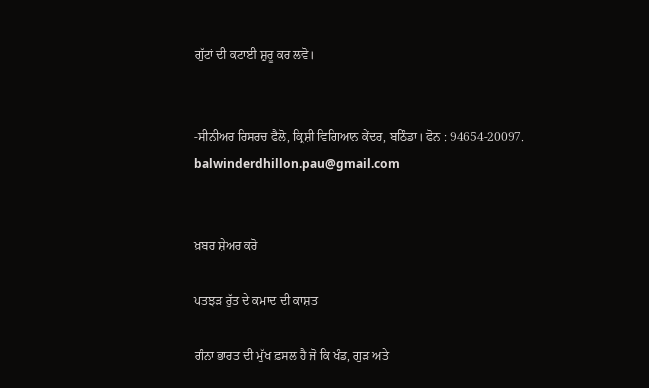ਗੁੱਟਾਂ ਦੀ ਕਟਾਈ ਸ਼ੁਰੂ ਕਰ ਲਵੋ।


-ਸੀਨੀਅਰ ਰਿਸਰਚ ਫੈਲੋ, ਕ੍ਰਿਸ਼ੀ ਵਿਗਿਆਨ ਕੇਂਦਰ, ਬਠਿੰਡਾ। ਫੋਨ : 94654-20097.
balwinderdhillon.pau@gmail.com


ਖ਼ਬਰ ਸ਼ੇਅਰ ਕਰੋ

ਪਤਝੜ ਰੁੱਤ ਦੇ ਕਮਾਦ ਦੀ ਕਾਸ਼ਤ

ਗੰਨਾ ਭਾਰਤ ਦੀ ਮੁੱਖ ਫ਼ਸਲ ਹੈ ਜੋ ਕਿ ਖੰਡ, ਗੁੜ ਅਤੇ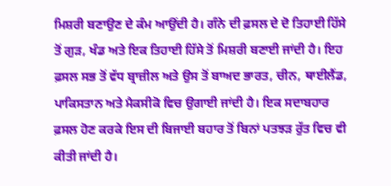ਮਿਸ਼ਰੀ ਬਣਾਉਣ ਦੇ ਕੰਮ ਆਉਂਦੀ ਹੈ। ਗੰਨੇ ਦੀ ਫ਼ਸਲ ਦੇ ਦੋ ਤਿਹਾਈ ਹਿੱਸੇ ਤੋਂ ਗੁੜ, ਖੰਡ ਅਤੇ ਇਕ ਤਿਹਾਈ ਹਿੱਸੇ ਤੋਂ ਮਿਸ਼ਰੀ ਬਣਾਈ ਜਾਂਦੀ ਹੈ। ਇਹ ਫ਼ਸਲ ਸਭ ਤੋਂ ਵੱਧ ਬ੍ਰਾਜ਼ੀਲ ਅਤੇ ਉਸ ਤੋਂ ਬਾਅਦ ਭਾਰਤ, ਚੀਨ, ਥਾਈਲੈਂਡ, ਪਾਕਿਸਤਾਨ ਅਤੇ ਮੈਕਸੀਕੋ ਵਿਚ ਉਗਾਈ ਜਾਂਦੀ ਹੈ। ਇਕ ਸਦਾਬਹਾਰ ਫ਼ਸਲ ਹੋਣ ਕਰਕੇ ਇਸ ਦੀ ਬਿਜਾਈ ਬਹਾਰ ਤੋਂ ਬਿਨਾਂ ਪਤਝੜ ਰੁੱਤ ਵਿਚ ਵੀ ਕੀਤੀ ਜਾਂਦੀ ਹੈ।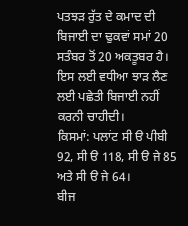ਪਤਝੜ ਰੁੱਤ ਦੇ ਕਮਾਦ ਦੀ ਬਿਜਾਈ ਦਾ ਢੁਕਵਾਂ ਸਮਾਂ 20 ਸਤੰਬਰ ਤੋਂ 20 ਅਕਤੂਬਰ ਹੈ। ਇਸ ਲਈ ਵਧੀਆ ਝਾੜ ਲੈਣ ਲਈ ਪਛੇਤੀ ਬਿਜਾਈ ਨਹੀਂ ਕਰਨੀ ਚਾਹੀਦੀ।
ਕਿਸਮਾਂ: ਪਲਾਂਟ ਸੀ ੳ ਪੀਬੀ 92, ਸੀ ੳ 118, ਸੀ ੳ ਜੇ 85 ਅਤੇ ਸੀ ੳ ਜੇ 64।
ਬੀਜ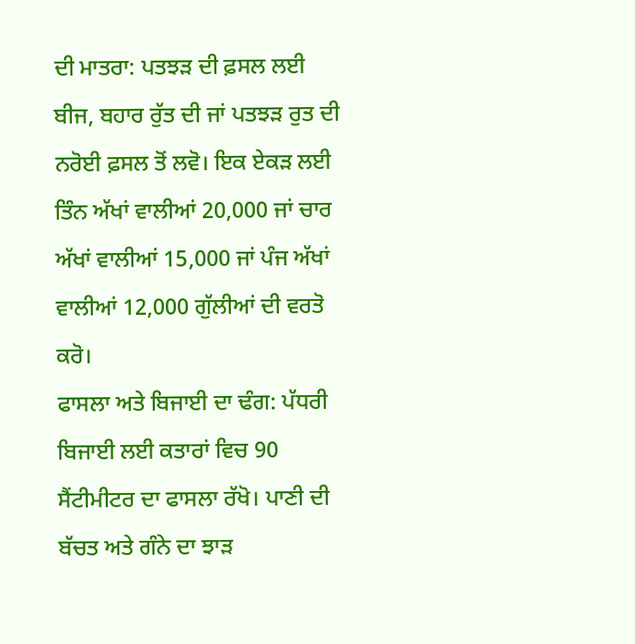ਦੀ ਮਾਤਰਾ: ਪਤਝੜ ਦੀ ਫ਼ਸਲ ਲਈ ਬੀਜ, ਬਹਾਰ ਰੁੱਤ ਦੀ ਜਾਂ ਪਤਝੜ ਰੁਤ ਦੀ ਨਰੋਈ ਫ਼ਸਲ ਤੋਂ ਲਵੋ। ਇਕ ਏਕੜ ਲਈ ਤਿੰਨ ਅੱਖਾਂ ਵਾਲੀਆਂ 20,000 ਜਾਂ ਚਾਰ ਅੱਖਾਂ ਵਾਲੀਆਂ 15,000 ਜਾਂ ਪੰਜ ਅੱਖਾਂ ਵਾਲੀਆਂ 12,000 ਗੁੱਲੀਆਂ ਦੀ ਵਰਤੋ ਕਰੋ।
ਫਾਸਲਾ ਅਤੇ ਬਿਜਾਈ ਦਾ ਢੰਗ: ਪੱਧਰੀ ਬਿਜਾਈ ਲਈ ਕਤਾਰਾਂ ਵਿਚ 90 ਸੈਂਟੀਮੀਟਰ ਦਾ ਫਾਸਲਾ ਰੱਖੋ। ਪਾਣੀ ਦੀ ਬੱਚਤ ਅਤੇ ਗੰਨੇ ਦਾ ਝਾੜ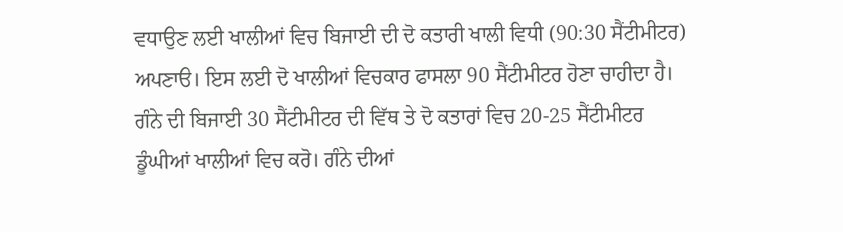ਵਧਾਉਣ ਲਈ ਖਾਲੀਆਂ ਵਿਚ ਬਿਜਾਈ ਦੀ ਦੋ ਕਤਾਰੀ ਖਾਲੀ ਵਿਧੀ (90:30 ਸੈਂਟੀਮੀਟਰ) ਅਪਣਾੳ। ਇਸ ਲਈ ਦੋ ਖਾਲੀਆਂ ਵਿਚਕਾਰ ਫਾਸਲਾ 90 ਸੈਂਟੀਮੀਟਰ ਹੋਣਾ ਚਾਹੀਦਾ ਹੈ। ਗੰਨੇ ਦੀ ਬਿਜਾਈ 30 ਸੈਂਟੀਮੀਟਰ ਦੀ ਵਿੱਥ ਤੇ ਦੋ ਕਤਾਰਾਂ ਵਿਚ 20-25 ਸੈਂਟੀਮੀਟਰ ਡੂੰਘੀਆਂ ਖਾਲੀਆਂ ਵਿਚ ਕਰੋ। ਗੰਨੇ ਦੀਆਂ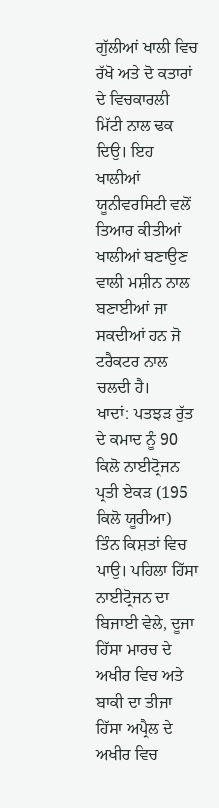ਗੁੱਲੀਆਂ ਖਾਲੀ ਵਿਚ ਰੱਖੋ ਅਤੇ ਦੋ ਕਤਾਰਾਂ ਦੇ ਵਿਚਕਾਰਲੀ ਮਿੱਟੀ ਨਾਲ ਢਕ ਦਿਉ। ਇਹ ਖਾਲੀਆਂ ਯੂਨੀਵਰਸਿਟੀ ਵਲੋਂ ਤਿਆਰ ਕੀਤੀਆਂ ਖਾਲੀਆਂ ਬਣਾਉਣ ਵਾਲੀ ਮਸ਼ੀਨ ਨਾਲ ਬਣਾਈਆਂ ਜਾ ਸਕਦੀਆਂ ਹਨ ਜੋ ਟਰੈਕਟਰ ਨਾਲ ਚਲਦੀ ਹੈ।
ਖਾਦਾਂ: ਪਤਝੜ ਰੁੱਤ ਦੇ ਕਮਾਦ ਨੂੰ 90 ਕਿਲੋ ਨਾਈਟ੍ਰੋਜਨ ਪ੍ਰਤੀ ਏਕੜ (195 ਕਿਲੋ ਯੂਰੀਆ) ਤਿੰਨ ਕਿਸ਼ਤਾਂ ਵਿਚ ਪਾਉ। ਪਹਿਲਾ ਹਿੱਸਾ ਨਾਈਟ੍ਰੋਜਨ ਦਾ ਬਿਜਾਈ ਵੇਲੇ, ਦੂਜਾ ਹਿੱਸਾ ਮਾਰਚ ਦੇ ਅਖੀਰ ਵਿਚ ਅਤੇ ਬਾਕੀ ਦਾ ਤੀਜਾ ਹਿੱਸਾ ਅਪ੍ਰੈਲ ਦੇ ਅਖੀਰ ਵਿਚ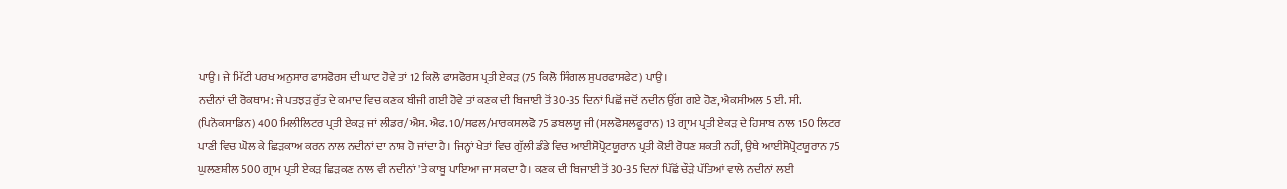ਪਾਉ। ਜੇ ਮਿੱਟੀ ਪਰਖ ਅਨੁਸਾਰ ਫਾਸਫੋਰਸ ਦੀ ਘਾਟ ਹੋਵੇ ਤਾਂ 12 ਕਿਲੋ ਫਾਸਫੋਰਸ ਪ੍ਰਤੀ ਏਕੜ (75 ਕਿਲੋ ਸਿੰਗਲ ਸੁਪਰਫਾਸਫੇਟ) ਪਾਉ।
ਨਦੀਨਾਂ ਦੀ ਰੋਕਥਾਮ: ਜੇ ਪਤਝੜ ਰੁੱਤ ਦੇ ਕਮਾਦ ਵਿਚ ਕਣਕ ਬੀਜੀ ਗਈ ਹੋਵੇ ਤਾਂ ਕਣਕ ਦੀ ਬਿਜਾਈ ਤੋਂ 30-35 ਦਿਨਾਂ ਪਿਛੋਂ ਜਦੋਂ ਨਦੀਨ ਉੱਗ ਗਏ ਹੋਣ, ਐਕਸੀਅਲ 5 ਈ. ਸੀ. (ਪਿਨੋਕਸਾਡਿਨ) 400 ਮਿਲੀਲਿਟਰ ਪ੍ਰਤੀ ਏਕੜ ਜਾਂ ਲੀਡਰ/ਐਸ. ਐਫ. 10/ਸਫਲ/ਮਾਰਕਸਲਫੋ 75 ਡਬਲਯੂ ਜੀ (ਸਲਫੋਸਲਫੂਰਾਨ) 13 ਗ੍ਰਾਮ ਪ੍ਰਤੀ ਏਕੜ ਦੇ ਹਿਸਾਬ ਨਾਲ 150 ਲਿਟਰ ਪਾਣੀ ਵਿਚ ਘੋਲ ਕੇ ਛਿੜਕਾਅ ਕਰਨ ਨਾਲ ਨਦੀਨਾਂ ਦਾ ਨਾਸ਼ ਹੋ ਜਾਂਦਾ ਹੈ। ਜਿਨ੍ਹਾਂ ਖੇਤਾਂ ਵਿਚ ਗੁੱਲੀ ਡੰਡੇ ਵਿਚ ਆਈਸੋਪ੍ਰੋਟਯੂਰਾਨ ਪ੍ਰਤੀ ਕੋਈ ਰੋਧਣ ਸ਼ਕਤੀ ਨਹੀਂ, ਉਥੇ ਆਈਸੋਪ੍ਰੋਟਯੂਰਾਨ 75 ਘੁਲਣਸ਼ੀਲ 500 ਗ੍ਰਾਮ ਪ੍ਰਤੀ ਏਕੜ ਛਿੜਕਣ ਨਾਲ ਵੀ ਨਦੀਨਾਂ 'ਤੇ ਕਾਬੂ ਪਾਇਆ ਜਾ ਸਕਦਾ ਹੈ। ਕਣਕ ਦੀ ਬਿਜਾਈ ਤੋਂ 30-35 ਦਿਨਾਂ ਪਿੱਛੋਂ ਚੌੜੇ ਪੱਤਿਆਂ ਵਾਲੇ ਨਦੀਨਾਂ ਲਈ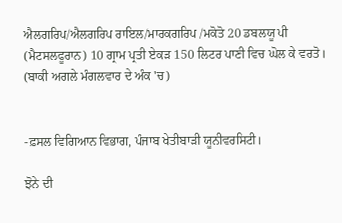ਐਲਗਰਿਪ/ਐਲਗਰਿਪ ਰਾਇਲ/ਮਾਰਕਗਰਿਪ /ਮਕੋਤੋ 20 ਡਬਲਯੂ ਪੀ (ਮੈਟਸਲਫੂਰਾਨ) 10 ਗ੍ਰਾਮ ਪ੍ਰਤੀ ਏਕੜ 150 ਲਿਟਰ ਪਾਣੀ ਵਿਚ ਘੋਲ ਕੇ ਵਰਤੋ। (ਬਾਕੀ ਅਗਲੇ ਮੰਗਲਵਾਰ ਦੇ ਅੰਕ 'ਚ)


-ਫ਼ਸਲ ਵਿਗਿਆਨ ਵਿਭਾਗ, ਪੰਜਾਬ ਖੇਤੀਬਾੜੀ ਯੂਨੀਵਰਸਿਟੀ।

ਝੋਨੇ ਦੀ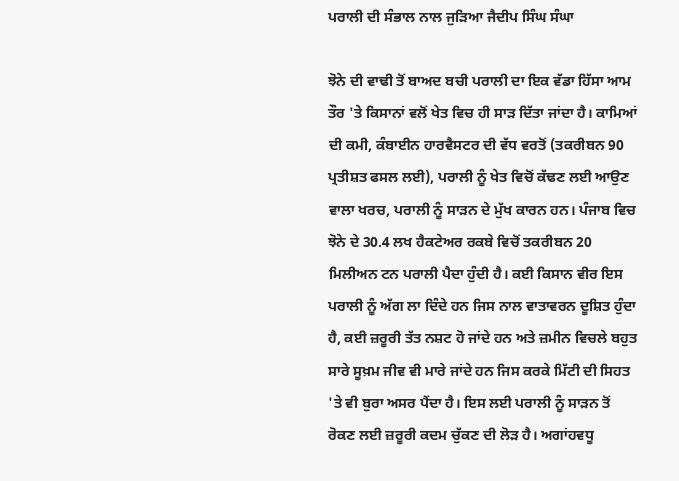ਪਰਾਲੀ ਦੀ ਸੰਭਾਲ ਨਾਲ ਜੁੜਿਆ ਜੈਦੀਪ ਸਿੰਘ ਸੰਘਾ

ਝੋਨੇ ਦੀ ਵਾਢੀ ਤੋਂ ਬਾਅਦ ਬਚੀ ਪਰਾਲੀ ਦਾ ਇਕ ਵੱਡਾ ਹਿੱਸਾ ਆਮ ਤੌਰ 'ਤੇ ਕਿਸਾਨਾਂ ਵਲੋਂ ਖੇਤ ਵਿਚ ਹੀ ਸਾੜ ਦਿੱਤਾ ਜਾਂਦਾ ਹੈ। ਕਾਮਿਆਂ ਦੀ ਕਮੀ, ਕੰਬਾਈਨ ਹਾਰਵੈਸਟਰ ਦੀ ਵੱਧ ਵਰਤੋਂ (ਤਕਰੀਬਨ 90 ਪ੍ਰਤੀਸ਼ਤ ਫਸਲ ਲਈ), ਪਰਾਲੀ ਨੂੰ ਖੇਤ ਵਿਚੋਂ ਕੱਢਣ ਲਈ ਆਉਣ ਵਾਲਾ ਖਰਚ, ਪਰਾਲੀ ਨੂੰ ਸਾੜਨ ਦੇ ਮੁੱਖ ਕਾਰਨ ਹਨ। ਪੰਜਾਬ ਵਿਚ ਝੋਨੇ ਦੇ 30.4 ਲਖ ਹੈਕਟੇਅਰ ਰਕਬੇ ਵਿਚੋਂ ਤਕਰੀਬਨ 20 ਮਿਲੀਅਨ ਟਨ ਪਰਾਲੀ ਪੈਦਾ ਹੁੰਦੀ ਹੈ। ਕਈ ਕਿਸਾਨ ਵੀਰ ਇਸ ਪਰਾਲੀ ਨੂੰ ਅੱਗ ਲਾ ਦਿੰਦੇ ਹਨ ਜਿਸ ਨਾਲ ਵਾਤਾਵਰਨ ਦੂਸ਼ਿਤ ਹੁੰਦਾ ਹੈ, ਕਈ ਜ਼ਰੂਰੀ ਤੱਤ ਨਸ਼ਟ ਹੋ ਜਾਂਦੇ ਹਨ ਅਤੇ ਜ਼ਮੀਨ ਵਿਚਲੇ ਬਹੁਤ ਸਾਰੇ ਸੂਖ਼ਮ ਜੀਵ ਵੀ ਮਾਰੇ ਜਾਂਦੇ ਹਨ ਜਿਸ ਕਰਕੇ ਮਿੱਟੀ ਦੀ ਸਿਹਤ 'ਤੇ ਵੀ ਬੁਰਾ ਅਸਰ ਪੈਂਦਾ ਹੈ। ਇਸ ਲਈ ਪਰਾਲੀ ਨੂੰ ਸਾੜਨ ਤੋਂ ਰੋਕਣ ਲਈ ਜ਼ਰੂਰੀ ਕਦਮ ਚੁੱਕਣ ਦੀ ਲੋੜ ਹੈ। ਅਗਾਂਹਵਧੂ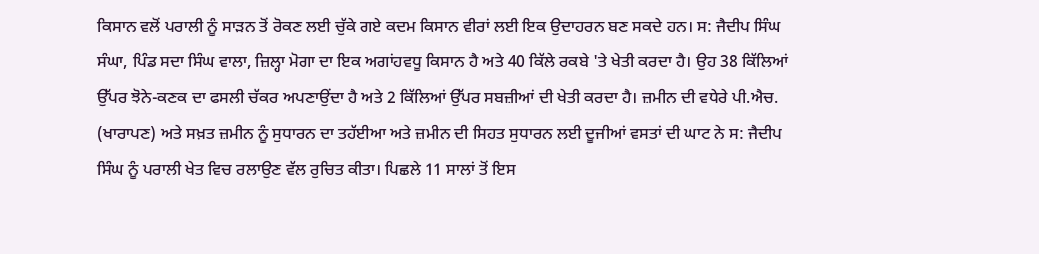ਕਿਸਾਨ ਵਲੋਂ ਪਰਾਲੀ ਨੂੰ ਸਾੜਨ ਤੋਂ ਰੋਕਣ ਲਈ ਚੁੱਕੇ ਗਏ ਕਦਮ ਕਿਸਾਨ ਵੀਰਾਂ ਲਈ ਇਕ ਉਦਾਹਰਨ ਬਣ ਸਕਦੇ ਹਨ। ਸ: ਜੈਦੀਪ ਸਿੰਘ ਸੰਘਾ, ਪਿੰਡ ਸਦਾ ਸਿੰਘ ਵਾਲਾ, ਜ਼ਿਲ੍ਹਾ ਮੋਗਾ ਦਾ ਇਕ ਅਗਾਂਹਵਧੂ ਕਿਸਾਨ ਹੈ ਅਤੇ 40 ਕਿੱਲੇ ਰਕਬੇ 'ਤੇ ਖੇਤੀ ਕਰਦਾ ਹੈ। ਉਹ 38 ਕਿੱਲਿਆਂ ਉੱਪਰ ਝੋਨੇ-ਕਣਕ ਦਾ ਫਸਲੀ ਚੱਕਰ ਅਪਣਾਉਂਦਾ ਹੈ ਅਤੇ 2 ਕਿੱਲਿਆਂ ਉੱਪਰ ਸਬਜ਼ੀਆਂ ਦੀ ਖੇਤੀ ਕਰਦਾ ਹੈ। ਜ਼ਮੀਨ ਦੀ ਵਧੇਰੇ ਪੀ.ਐਚ. (ਖਾਰਾਪਣ) ਅਤੇ ਸਖ਼ਤ ਜ਼ਮੀਨ ਨੂੰ ਸੁਧਾਰਨ ਦਾ ਤਹੱਈਆ ਅਤੇ ਜ਼ਮੀਨ ਦੀ ਸਿਹਤ ਸੁਧਾਰਨ ਲਈ ਦੂਜੀਆਂ ਵਸਤਾਂ ਦੀ ਘਾਟ ਨੇ ਸ: ਜੈਦੀਪ ਸਿੰਘ ਨੂੰ ਪਰਾਲੀ ਖੇਤ ਵਿਚ ਰਲਾਉਣ ਵੱਲ ਰੁਚਿਤ ਕੀਤਾ। ਪਿਛਲੇ 11 ਸਾਲਾਂ ਤੋਂ ਇਸ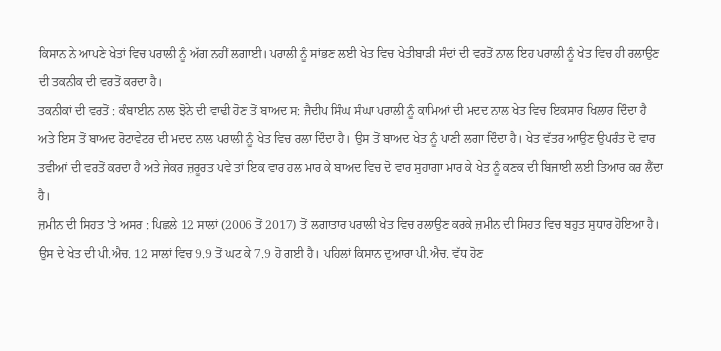ਕਿਸਾਨ ਨੇ ਆਪਣੇ ਖੇਤਾਂ ਵਿਚ ਪਰਾਲੀ ਨੂੰ ਅੱਗ ਨਹੀਂ ਲਗਾਈ। ਪਰਾਲੀ ਨੂੰ ਸਾਂਭਣ ਲਈ ਖੇਤ ਵਿਚ ਖੇਤੀਬਾੜੀ ਸੰਦਾਂ ਦੀ ਵਰਤੋਂ ਨਾਲ ਇਹ ਪਰਾਲੀ ਨੂੰ ਖੇਤ ਵਿਚ ਹੀ ਰਲਾਉਣ ਦੀ ਤਕਨੀਕ ਦੀ ਵਰਤੋਂ ਕਰਦਾ ਹੈ।
ਤਕਨੀਕਾਂ ਦੀ ਵਰਤੋਂ : ਕੰਬਾਈਨ ਨਾਲ ਝੋਨੇ ਦੀ ਵਾਢੀ ਹੋਣ ਤੋਂ ਬਾਅਦ ਸ: ਜੈਦੀਪ ਸਿੰਘ ਸੰਘਾ ਪਰਾਲੀ ਨੂੰ ਕਾਮਿਆਂ ਦੀ ਮਦਦ ਨਾਲ ਖੇਤ ਵਿਚ ਇਕਸਾਰ ਖਿਲਾਰ ਦਿੰਦਾ ਹੈ ਅਤੇ ਇਸ ਤੋਂ ਬਾਅਦ ਰੋਟਾਵੇਟਰ ਦੀ ਮਦਦ ਨਾਲ ਪਰਾਲੀ ਨੂੰ ਖੇਤ ਵਿਚ ਰਲਾ ਦਿੰਦਾ ਹੈ। ਉਸ ਤੋਂ ਬਾਅਦ ਖੇਤ ਨੂੰ ਪਾਣੀ ਲਗਾ ਦਿੰਦਾ ਹੈ। ਖੇਤ ਵੱਤਰ ਆਉਣ ਉਪਰੰਤ ਦੋ ਵਾਰ ਤਵੀਆਂ ਦੀ ਵਰਤੋਂ ਕਰਦਾ ਹੈ ਅਤੇ ਜੇਕਰ ਜ਼ਰੂਰਤ ਪਵੇ ਤਾਂ ਇਕ ਵਾਰ ਹਲ ਮਾਰ ਕੇ ਬਾਅਦ ਵਿਚ ਦੋ ਵਾਰ ਸੁਹਾਗਾ ਮਾਰ ਕੇ ਖੇਤ ਨੂੰ ਕਣਕ ਦੀ ਬਿਜਾਈ ਲਈ ਤਿਆਰ ਕਰ ਲੈਂਦਾ ਹੈ।
ਜ਼ਮੀਨ ਦੀ ਸਿਹਤ 'ਤੇ ਅਸਰ : ਪਿਛਲੇ 12 ਸਾਲਾਂ (2006 ਤੋਂ 2017) ਤੋਂ ਲਗਾਤਾਰ ਪਰਾਲੀ ਖੇਤ ਵਿਚ ਰਲਾਉਣ ਕਰਕੇ ਜ਼ਮੀਨ ਦੀ ਸਿਹਤ ਵਿਚ ਬਹੁਤ ਸੁਧਾਰ ਹੋਇਆ ਹੈ। ਉਸ ਦੇ ਖੇਤ ਦੀ ਪੀ.ਐਚ. 12 ਸਾਲਾਂ ਵਿਚ 9.9 ਤੋਂ ਘਟ ਕੇ 7.9 ਹੋ ਗਈ ਹੈ। ਪਹਿਲਾਂ ਕਿਸਾਨ ਦੁਆਰਾ ਪੀ.ਐਚ. ਵੱਧ ਹੋਣ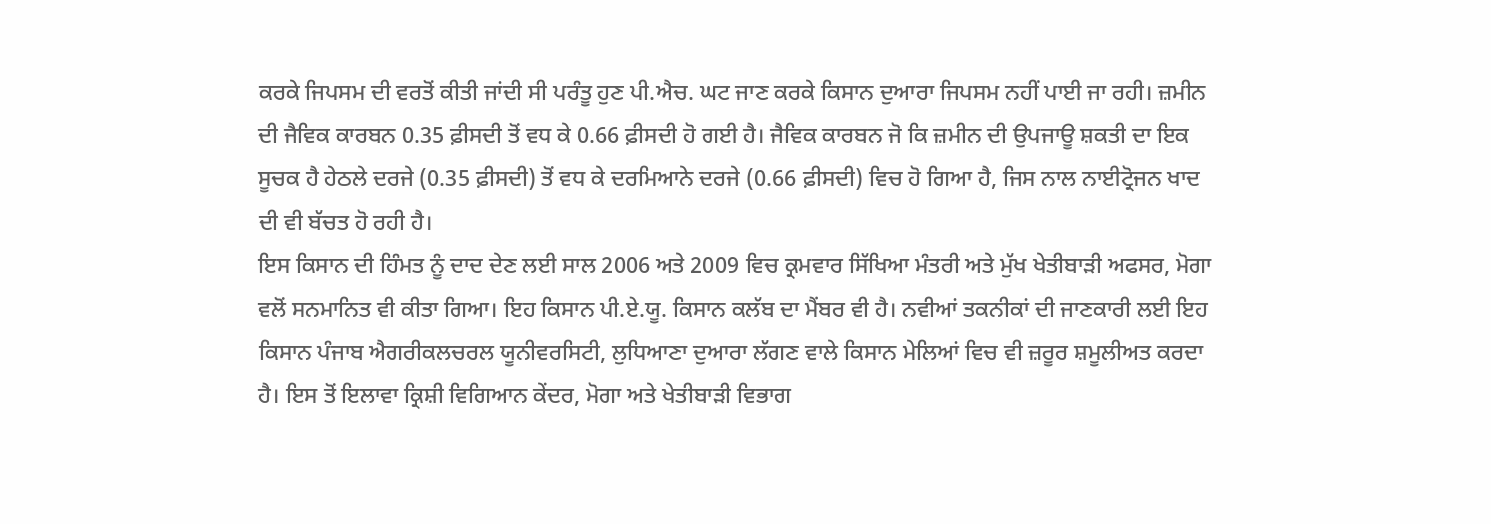ਕਰਕੇ ਜਿਪਸਮ ਦੀ ਵਰਤੋਂ ਕੀਤੀ ਜਾਂਦੀ ਸੀ ਪਰੰਤੂ ਹੁਣ ਪੀ.ਐਚ. ਘਟ ਜਾਣ ਕਰਕੇ ਕਿਸਾਨ ਦੁਆਰਾ ਜਿਪਸਮ ਨਹੀਂ ਪਾਈ ਜਾ ਰਹੀ। ਜ਼ਮੀਨ ਦੀ ਜੈਵਿਕ ਕਾਰਬਨ 0.35 ਫ਼ੀਸਦੀ ਤੋਂ ਵਧ ਕੇ 0.66 ਫ਼ੀਸਦੀ ਹੋ ਗਈ ਹੈ। ਜੈਵਿਕ ਕਾਰਬਨ ਜੋ ਕਿ ਜ਼ਮੀਨ ਦੀ ਉਪਜਾਊ ਸ਼ਕਤੀ ਦਾ ਇਕ ਸੂਚਕ ਹੈ ਹੇਠਲੇ ਦਰਜੇ (0.35 ਫ਼ੀਸਦੀ) ਤੋਂ ਵਧ ਕੇ ਦਰਮਿਆਨੇ ਦਰਜੇ (0.66 ਫ਼ੀਸਦੀ) ਵਿਚ ਹੋ ਗਿਆ ਹੈ, ਜਿਸ ਨਾਲ ਨਾਈਟ੍ਰੋਜਨ ਖਾਦ ਦੀ ਵੀ ਬੱਚਤ ਹੋ ਰਹੀ ਹੈ।
ਇਸ ਕਿਸਾਨ ਦੀ ਹਿੰਮਤ ਨੂੰ ਦਾਦ ਦੇਣ ਲਈ ਸਾਲ 2006 ਅਤੇ 2009 ਵਿਚ ਕ੍ਰਮਵਾਰ ਸਿੱਖਿਆ ਮੰਤਰੀ ਅਤੇ ਮੁੱਖ ਖੇਤੀਬਾੜੀ ਅਫਸਰ, ਮੋਗਾ ਵਲੋਂ ਸਨਮਾਨਿਤ ਵੀ ਕੀਤਾ ਗਿਆ। ਇਹ ਕਿਸਾਨ ਪੀ.ਏ.ਯੂ. ਕਿਸਾਨ ਕਲੱਬ ਦਾ ਮੈਂਬਰ ਵੀ ਹੈ। ਨਵੀਆਂ ਤਕਨੀਕਾਂ ਦੀ ਜਾਣਕਾਰੀ ਲਈ ਇਹ ਕਿਸਾਨ ਪੰਜਾਬ ਐਗਰੀਕਲਚਰਲ ਯੂਨੀਵਰਸਿਟੀ, ਲੁਧਿਆਣਾ ਦੁਆਰਾ ਲੱਗਣ ਵਾਲੇ ਕਿਸਾਨ ਮੇਲਿਆਂ ਵਿਚ ਵੀ ਜ਼ਰੂਰ ਸ਼ਮੂਲੀਅਤ ਕਰਦਾ ਹੈ। ਇਸ ਤੋਂ ਇਲਾਵਾ ਕ੍ਰਿਸ਼ੀ ਵਿਗਿਆਨ ਕੇਂਦਰ, ਮੋਗਾ ਅਤੇ ਖੇਤੀਬਾੜੀ ਵਿਭਾਗ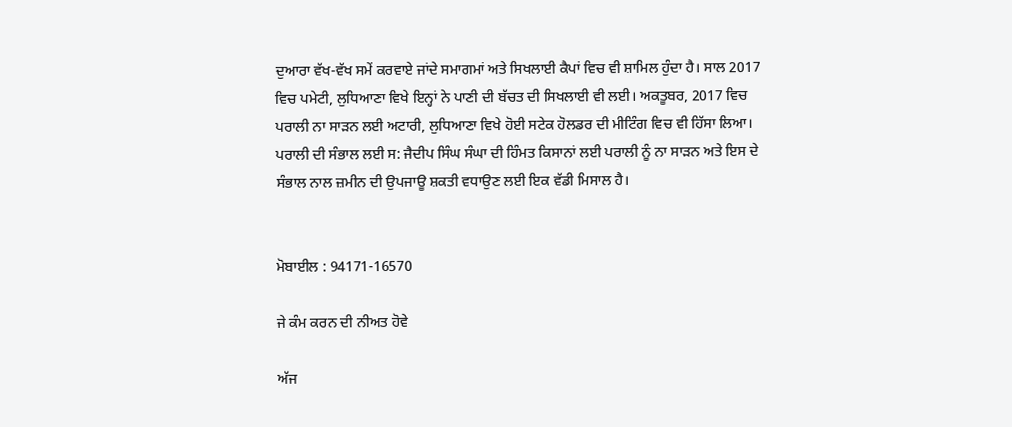ਦੁਆਰਾ ਵੱਖ-ਵੱਖ ਸਮੇਂ ਕਰਵਾਏ ਜਾਂਦੇ ਸਮਾਗਮਾਂ ਅਤੇ ਸਿਖਲਾਈ ਕੈਪਾਂ ਵਿਚ ਵੀ ਸ਼ਾਮਿਲ ਹੁੰਦਾ ਹੈ। ਸਾਲ 2017 ਵਿਚ ਪਮੇਟੀ, ਲੁਧਿਆਣਾ ਵਿਖੇ ਇਨ੍ਹਾਂ ਨੇ ਪਾਣੀ ਦੀ ਬੱਚਤ ਦੀ ਸਿਖਲਾਈ ਵੀ ਲਈ। ਅਕਤੂਬਰ, 2017 ਵਿਚ ਪਰਾਲੀ ਨਾ ਸਾੜਨ ਲਈ ਅਟਾਰੀ, ਲੁਧਿਆਣਾ ਵਿਖੇ ਹੋਈ ਸਟੇਕ ਹੋਲਡਰ ਦੀ ਮੀਟਿੰਗ ਵਿਚ ਵੀ ਹਿੱਸਾ ਲਿਆ। ਪਰਾਲੀ ਦੀ ਸੰਭਾਲ ਲਈ ਸ: ਜੈਦੀਪ ਸਿੰਘ ਸੰਘਾ ਦੀ ਹਿੰਮਤ ਕਿਸਾਨਾਂ ਲਈ ਪਰਾਲੀ ਨੂੰ ਨਾ ਸਾੜਨ ਅਤੇ ਇਸ ਦੇ ਸੰਭਾਲ ਨਾਲ ਜ਼ਮੀਨ ਦੀ ਉਪਜਾਊ ਸ਼ਕਤੀ ਵਧਾਉਣ ਲਈ ਇਕ ਵੱਡੀ ਮਿਸਾਲ ਹੈ।


ਮੋਬਾਈਲ : 94171-16570

ਜੇ ਕੰਮ ਕਰਨ ਦੀ ਨੀਅਤ ਹੋਵੇ

ਅੱਜ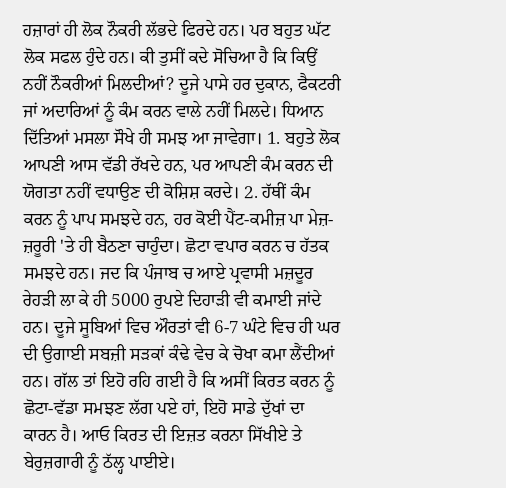ਹਜ਼ਾਰਾਂ ਹੀ ਲੋਕ ਨੌਕਰੀ ਲੱਭਦੇ ਫਿਰਦੇ ਹਨ। ਪਰ ਬਹੁਤ ਘੱਟ ਲੋਕ ਸਫਲ ਹੁੰਦੇ ਹਨ। ਕੀ ਤੁਸੀਂ ਕਦੇ ਸੋਚਿਆ ਹੈ ਕਿ ਕਿਉਂ ਨਹੀਂ ਨੌਕਰੀਆਂ ਮਿਲਦੀਆਂ? ਦੂਜੇ ਪਾਸੇ ਹਰ ਦੁਕਾਨ, ਫੈਕਟਰੀ ਜਾਂ ਅਦਾਰਿਆਂ ਨੂੰ ਕੰਮ ਕਰਨ ਵਾਲੇ ਨਹੀਂ ਮਿਲਦੇ। ਧਿਆਨ ਦਿੱਤਿਆਂ ਮਸਲਾ ਸੌਖੇ ਹੀ ਸਮਝ ਆ ਜਾਵੇਗਾ। 1. ਬਹੁਤੇ ਲੋਕ ਆਪਣੀ ਆਸ ਵੱਡੀ ਰੱਖਦੇ ਹਨ, ਪਰ ਆਪਣੀ ਕੰਮ ਕਰਨ ਦੀ ਯੋਗਤਾ ਨਹੀਂ ਵਧਾਉਣ ਦੀ ਕੋਸ਼ਿਸ਼ ਕਰਦੇ। 2. ਹੱਥੀਂ ਕੰਮ ਕਰਨ ਨੂੰ ਪਾਪ ਸਮਝਦੇ ਹਨ, ਹਰ ਕੋਈ ਪੈਂਟ-ਕਮੀਜ਼ ਪਾ ਮੇਜ਼-ਜ਼ਰੂਰੀ 'ਤੇ ਹੀ ਬੈਠਣਾ ਚਾਹੁੰਦਾ। ਛੋਟਾ ਵਪਾਰ ਕਰਨ ਚ ਹੱਤਕ ਸਮਝਦੇ ਹਨ। ਜਦ ਕਿ ਪੰਜਾਬ ਚ ਆਏ ਪ੍ਰਵਾਸੀ ਮਜ਼ਦੂਰ ਰੇਹੜੀ ਲਾ ਕੇ ਹੀ 5000 ਰੁਪਏ ਦਿਹਾੜੀ ਵੀ ਕਮਾਈ ਜਾਂਦੇ ਹਨ। ਦੂਜੇ ਸੂਬਿਆਂ ਵਿਚ ਔਰਤਾਂ ਵੀ 6-7 ਘੰਟੇ ਵਿਚ ਹੀ ਘਰ ਦੀ ਉਗਾਈ ਸਬਜ਼ੀ ਸੜਕਾਂ ਕੰਢੇ ਵੇਚ ਕੇ ਚੋਖਾ ਕਮਾ ਲੈਂਦੀਆਂ ਹਨ। ਗੱਲ ਤਾਂ ਇਹੋ ਰਹਿ ਗਈ ਹੈ ਕਿ ਅਸੀਂ ਕਿਰਤ ਕਰਨ ਨੂੰ ਛੋਟਾ-ਵੱਡਾ ਸਮਝਣ ਲੱਗ ਪਏ ਹਾਂ, ਇਹੋ ਸਾਡੇ ਦੁੱਖਾਂ ਦਾ ਕਾਰਨ ਹੈ। ਆਓ ਕਿਰਤ ਦੀ ਇਜ਼ਤ ਕਰਨਾ ਸਿੱਖੀਏ ਤੇ ਬੇਰੁਜ਼ਗਾਰੀ ਨੂੰ ਠੱਲ੍ਹ ਪਾਈਏ।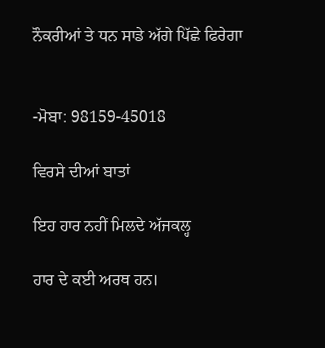ਨੌਕਰੀਆਂ ਤੇ ਧਨ ਸਾਡੇ ਅੱਗੇ ਪਿੱਛੇ ਫਿਰੇਗਾ


-ਮੋਬਾ: 98159-45018

ਵਿਰਸੇ ਦੀਆਂ ਬਾਤਾਂ

ਇਹ ਹਾਰ ਨਹੀਂ ਮਿਲਦੇ ਅੱਜਕਲ੍ਹ

ਹਾਰ ਦੇ ਕਈ ਅਰਥ ਹਨ।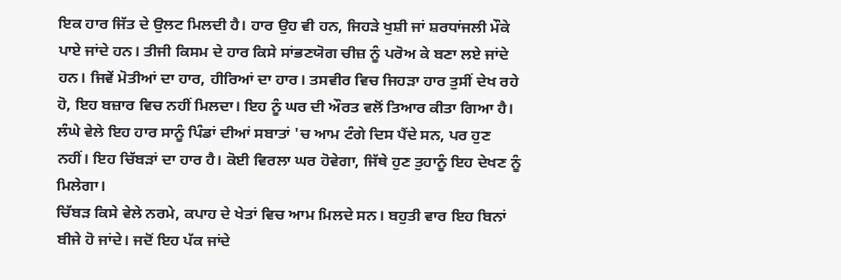ਇਕ ਹਾਰ ਜਿੱਤ ਦੇ ਉਲਟ ਮਿਲਦੀ ਹੈ। ਹਾਰ ਉਹ ਵੀ ਹਨ, ਜਿਹੜੇ ਖੁਸ਼ੀ ਜਾਂ ਸ਼ਰਧਾਂਜਲੀ ਮੌਕੇ ਪਾਏ ਜਾਂਦੇ ਹਨ। ਤੀਜੀ ਕਿਸਮ ਦੇ ਹਾਰ ਕਿਸੇ ਸਾਂਭਣਯੋਗ ਚੀਜ਼ ਨੂੰ ਪਰੋਅ ਕੇ ਬਣਾ ਲਏ ਜਾਂਦੇ ਹਨ। ਜਿਵੇਂ ਮੋਤੀਆਂ ਦਾ ਹਾਰ, ਹੀਰਿਆਂ ਦਾ ਹਾਰ। ਤਸਵੀਰ ਵਿਚ ਜਿਹੜਾ ਹਾਰ ਤੁਸੀਂ ਦੇਖ ਰਹੇ ਹੋ, ਇਹ ਬਜ਼ਾਰ ਵਿਚ ਨਹੀਂ ਮਿਲਦਾ। ਇਹ ਨੂੰ ਘਰ ਦੀ ਔਰਤ ਵਲੋਂ ਤਿਆਰ ਕੀਤਾ ਗਿਆ ਹੈ। ਲੰਘੇ ਵੇਲੇ ਇਹ ਹਾਰ ਸਾਨੂੰ ਪਿੰਡਾਂ ਦੀਆਂ ਸਬਾਤਾਂ 'ਚ ਆਮ ਟੰਗੇ ਦਿਸ ਪੈਂਦੇ ਸਨ, ਪਰ ਹੁਣ ਨਹੀਂ। ਇਹ ਚਿੱਬੜਾਂ ਦਾ ਹਾਰ ਹੈ। ਕੋਈ ਵਿਰਲਾ ਘਰ ਹੋਵੇਗਾ, ਜਿੱਥੇ ਹੁਣ ਤੁਹਾਨੂੰ ਇਹ ਦੇਖਣ ਨੂੰ ਮਿਲੇਗਾ।
ਚਿੱਬੜ ਕਿਸੇ ਵੇਲੇ ਨਰਮੇ, ਕਪਾਹ ਦੇ ਖੇਤਾਂ ਵਿਚ ਆਮ ਮਿਲਦੇ ਸਨ। ਬਹੁਤੀ ਵਾਰ ਇਹ ਬਿਨਾਂ ਬੀਜੇ ਹੋ ਜਾਂਦੇ। ਜਦੋਂ ਇਹ ਪੱਕ ਜਾਂਦੇ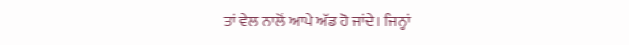ਤਾਂ ਵੇਲ ਨਾਲੋਂ ਆਪੇ ਅੱਡ ਹੋ ਜਾਂਦੇ। ਜਿਨ੍ਹਾਂ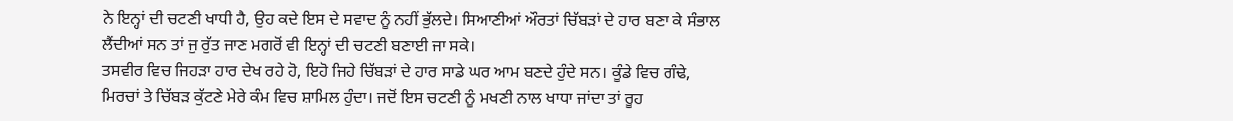ਨੇ ਇਨ੍ਹਾਂ ਦੀ ਚਟਣੀ ਖਾਧੀ ਹੈ, ਉਹ ਕਦੇ ਇਸ ਦੇ ਸਵਾਦ ਨੂੰ ਨਹੀਂ ਭੁੱਲਦੇ। ਸਿਆਣੀਆਂ ਔਰਤਾਂ ਚਿੱਬੜਾਂ ਦੇ ਹਾਰ ਬਣਾ ਕੇ ਸੰਭਾਲ ਲੈਂਦੀਆਂ ਸਨ ਤਾਂ ਜੁ ਰੁੱਤ ਜਾਣ ਮਗਰੋਂ ਵੀ ਇਨ੍ਹਾਂ ਦੀ ਚਟਣੀ ਬਣਾਈ ਜਾ ਸਕੇ।
ਤਸਵੀਰ ਵਿਚ ਜਿਹੜਾ ਹਾਰ ਦੇਖ ਰਹੇ ਹੋ, ਇਹੋ ਜਿਹੇ ਚਿੱਬੜਾਂ ਦੇ ਹਾਰ ਸਾਡੇ ਘਰ ਆਮ ਬਣਦੇ ਹੁੰਦੇ ਸਨ। ਕੂੰਡੇ ਵਿਚ ਗੰਢੇ, ਮਿਰਚਾਂ ਤੇ ਚਿੱਬੜ ਕੁੱਟਣੇ ਮੇਰੇ ਕੰਮ ਵਿਚ ਸ਼ਾਮਿਲ ਹੁੰਦਾ। ਜਦੋਂ ਇਸ ਚਟਣੀ ਨੂੰ ਮਖਣੀ ਨਾਲ ਖਾਧਾ ਜਾਂਦਾ ਤਾਂ ਰੂਹ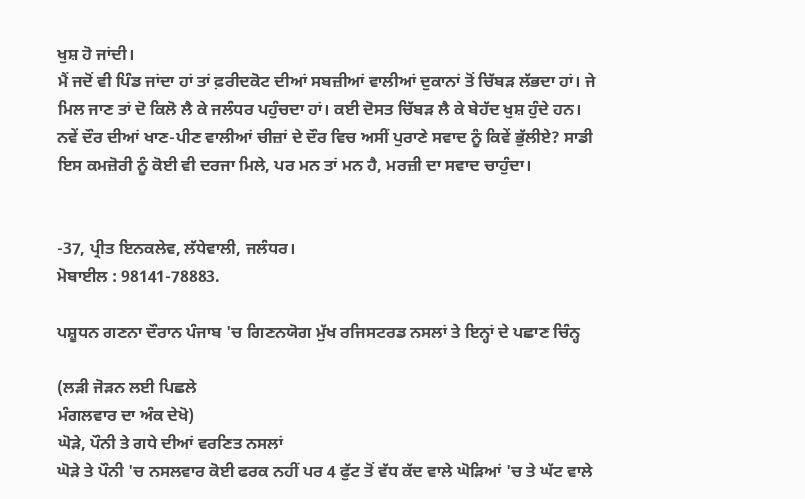ਖੁਸ਼ ਹੋ ਜਾਂਦੀ।
ਮੈਂ ਜਦੋਂ ਵੀ ਪਿੰਡ ਜਾਂਦਾ ਹਾਂ ਤਾਂ ਫ਼ਰੀਦਕੋਟ ਦੀਆਂ ਸਬਜ਼ੀਆਂ ਵਾਲੀਆਂ ਦੁਕਾਨਾਂ ਤੋਂ ਚਿੱਬੜ ਲੱਭਦਾ ਹਾਂ। ਜੇ ਮਿਲ ਜਾਣ ਤਾਂ ਦੋ ਕਿਲੋ ਲੈ ਕੇ ਜਲੰਧਰ ਪਹੁੰਚਦਾ ਹਾਂ। ਕਈ ਦੋਸਤ ਚਿੱਬੜ ਲੈ ਕੇ ਬੇਹੱਦ ਖੁਸ਼ ਹੁੰਦੇ ਹਨ।
ਨਵੇਂ ਦੌਰ ਦੀਆਂ ਖਾਣ-ਪੀਣ ਵਾਲੀਆਂ ਚੀਜ਼ਾਂ ਦੇ ਦੌਰ ਵਿਚ ਅਸੀਂ ਪੁਰਾਣੇ ਸਵਾਦ ਨੂੰ ਕਿਵੇਂ ਭੁੱਲੀਏ? ਸਾਡੀ ਇਸ ਕਮਜ਼ੋਰੀ ਨੂੰ ਕੋਈ ਵੀ ਦਰਜਾ ਮਿਲੇ, ਪਰ ਮਨ ਤਾਂ ਮਨ ਹੈ, ਮਰਜ਼ੀ ਦਾ ਸਵਾਦ ਚਾਹੁੰਦਾ।


-37, ਪ੍ਰੀਤ ਇਨਕਲੇਵ, ਲੱਧੇਵਾਲੀ, ਜਲੰਧਰ।
ਮੋਬਾਈਲ : 98141-78883.

ਪਸ਼ੂਧਨ ਗਣਨਾ ਦੌਰਾਨ ਪੰਜਾਬ 'ਚ ਗਿਣਨਯੋਗ ਮੁੱਖ ਰਜਿਸਟਰਡ ਨਸਲਾਂ ਤੇ ਇਨ੍ਹਾਂ ਦੇ ਪਛਾਣ ਚਿੰਨ੍ਹ

(ਲੜੀ ਜੋੜਨ ਲਈ ਪਿਛਲੇ
ਮੰਗਲਵਾਰ ਦਾ ਅੰਕ ਦੇਖੋ)
ਘੋੜੇ, ਪੌਨੀ ਤੇ ਗਧੇ ਦੀਆਂ ਵਰਣਿਤ ਨਸਲਾਂ
ਘੋੜੇ ਤੇ ਪੌਨੀ 'ਚ ਨਸਲਵਾਰ ਕੋਈ ਫਰਕ ਨਹੀਂ ਪਰ 4 ਫੁੱਟ ਤੋਂ ਵੱਧ ਕੱਦ ਵਾਲੇ ਘੋੜਿਆਂ 'ਚ ਤੇ ਘੱਟ ਵਾਲੇ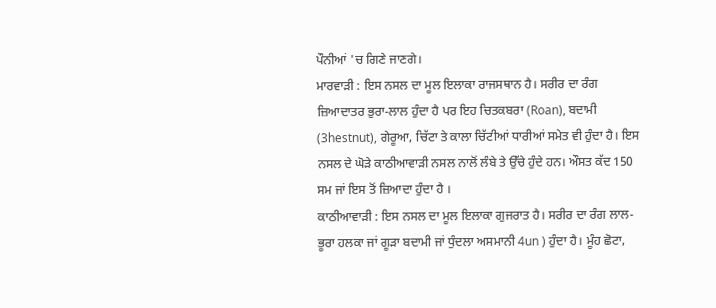ਪੌਨੀਆਂ 'ਚ ਗਿਣੇ ਜਾਣਗੇ।
ਮਾਰਵਾੜੀ : ਇਸ ਨਸਲ ਦਾ ਮੂਲ ਇਲਾਕਾ ਰਾਜਸਥਾਨ ਹੈ। ਸਰੀਰ ਦਾ ਰੰਗ ਜ਼ਿਆਦਾਤਰ ਭੁਰਾ-ਲਾਲ ਹੁੰਦਾ ਹੈ ਪਰ ਇਹ ਚਿਤਕਬਰਾ (Roan), ਬਦਾਮੀ (3hestnut), ਗੇਰੂਆ, ਚਿੱਟਾ ਤੇ ਕਾਲਾ ਚਿੱਟੀਆਂ ਧਾਰੀਆਂ ਸਮੇਤ ਵੀ ਹੁੰਦਾ ਹੈ। ਇਸ ਨਸਲ ਦੇ ਘੋੜੇ ਕਾਠੀਆਵਾੜੀ ਨਸਲ ਨਾਲੋਂ ਲੰਬੇ ਤੇ ਉੱਚੇ ਹੁੰਦੇ ਹਨ। ਔਸਤ ਕੱਦ 150 ਸਮ ਜਾਂ ਇਸ ਤੋਂ ਜ਼ਿਆਦਾ ਹੁੰਦਾ ਹੈ ।
ਕਾਠੀਆਵਾੜੀ : ਇਸ ਨਸਲ ਦਾ ਮੂਲ ਇਲਾਕਾ ਗੁਜਰਾਤ ਹੈ। ਸਰੀਰ ਦਾ ਰੰਗ ਲਾਲ-ਭੂਰਾ ਹਲਕਾ ਜਾਂ ਗੂੜਾ ਬਦਾਮੀ ਜਾਂ ਧੁੰਦਲਾ ਅਸਮਾਨੀ 4un ) ਹੁੰਦਾ ਹੈ। ਮੂੰਹ ਛੋਟਾ,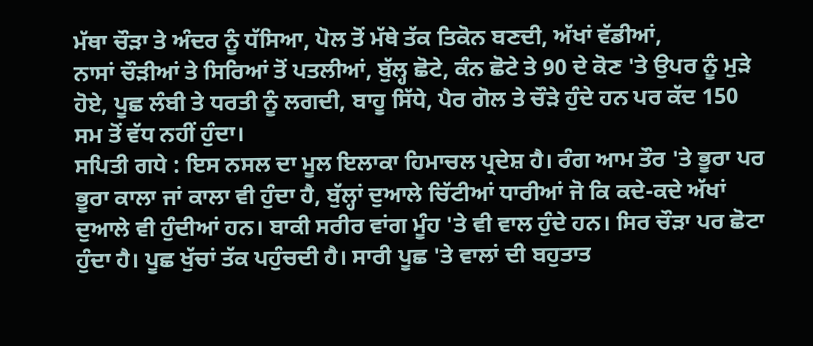ਮੱਥਾ ਚੌੜਾ ਤੇ ਅੰਦਰ ਨੂੰ ਧੱਸਿਆ, ਪੋਲ ਤੋਂ ਮੱਥੇ ਤੱਕ ਤਿਕੋਨ ਬਣਦੀ, ਅੱਖਾਂ ਵੱਡੀਆਂ,
ਨਾਸਾਂ ਚੌੜੀਆਂ ਤੇ ਸਿਰਿਆਂ ਤੋਂ ਪਤਲੀਆਂ, ਬੁੱਲ੍ਹ ਛੋਟੇ, ਕੰਨ ਛੋਟੇ ਤੇ 90 ਦੇ ਕੋਣ 'ਤੇ ਉਪਰ ਨੂੰ ਮੁੜੇ ਹੋਏ, ਪੂਛ ਲੰਬੀ ਤੇ ਧਰਤੀ ਨੂੰ ਲਗਦੀ, ਬਾਹੂ ਸਿੱਧੇ, ਪੈਰ ਗੋਲ ਤੇ ਚੌੜੇ ਹੁੰਦੇ ਹਨ ਪਰ ਕੱਦ 150 ਸਮ ਤੋਂ ਵੱਧ ਨਹੀਂ ਹੁੰਦਾ।
ਸਪਿਤੀ ਗਧੇ : ਇਸ ਨਸਲ ਦਾ ਮੂਲ ਇਲਾਕਾ ਹਿਮਾਚਲ ਪ੍ਰਦੇਸ਼ ਹੈ। ਰੰਗ ਆਮ ਤੌਰ 'ਤੇ ਭੂਰਾ ਪਰ ਭੂਰਾ ਕਾਲਾ ਜਾਂ ਕਾਲਾ ਵੀ ਹੁੰਦਾ ਹੈ, ਬੁੱਲ੍ਹਾਂ ਦੁਆਲੇ ਚਿੱਟੀਆਂ ਧਾਰੀਆਂ ਜੋ ਕਿ ਕਦੇ-ਕਦੇ ਅੱਖਾਂ ਦੁਆਲੇ ਵੀ ਹੁੰਦੀਆਂ ਹਨ। ਬਾਕੀ ਸਰੀਰ ਵਾਂਗ ਮੂੰਹ 'ਤੇ ਵੀ ਵਾਲ ਹੁੰਦੇ ਹਨ। ਸਿਰ ਚੌੜਾ ਪਰ ਛੋਟਾ ਹੁੰਦਾ ਹੈ। ਪੂਛ ਖੁੱਚਾਂ ਤੱਕ ਪਹੁੰਚਦੀ ਹੈ। ਸਾਰੀ ਪੂਛ 'ਤੇ ਵਾਲਾਂ ਦੀ ਬਹੁਤਾਤ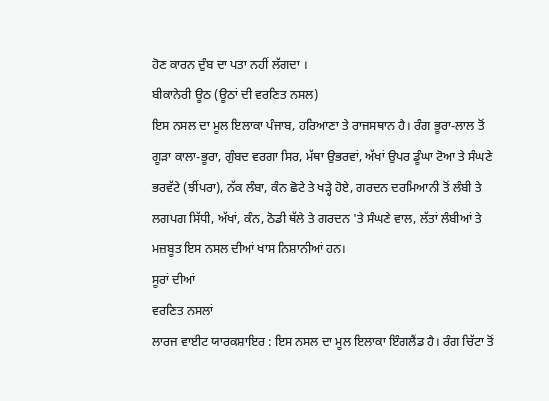ਹੋਣ ਕਾਰਨ ਦੁੰਬ ਦਾ ਪਤਾ ਨਹੀਂ ਲੱਗਦਾ ।
ਬੀਕਾਨੇਰੀ ਊਠ (ਊਠਾਂ ਦੀ ਵਰਣਿਤ ਨਸਲ)
ਇਸ ਨਸਲ ਦਾ ਮੂਲ ਇਲਾਕਾ ਪੰਜਾਬ, ਹਰਿਆਣਾ ਤੇ ਰਾਜਸਥਾਨ ਹੈ। ਰੰਗ ਭੂਰਾ-ਲਾਲ ਤੋਂ ਗੂੜਾ ਕਾਲਾ-ਭੂਰਾ, ਗੁੰਬਦ ਵਰਗਾ ਸਿਰ, ਮੱਥਾ ਉਭਰਵਾਂ, ਅੱਖਾਂ ਉਪਰ ਡੂੰਘਾ ਟੋਆ ਤੇ ਸੰਘਣੇ ਭਰਵੱਟੇ (ਝੀਂਪਰਾ), ਨੱਕ ਲੰਬਾ, ਕੰਨ ਛੋਟੇ ਤੇ ਖੜ੍ਹੇ ਹੋਏ, ਗਰਦਨ ਦਰਮਿਆਨੀ ਤੋਂ ਲੰਬੀ ਤੇ ਲਗਪਗ ਸਿੱਧੀ, ਅੱਖਾਂ, ਕੰਨ, ਠੋਡੀ ਥੱਲੇ ਤੇ ਗਰਦਨ 'ਤੇ ਸੰਘਣੇ ਵਾਲ, ਲੱਤਾਂ ਲੰਬੀਆਂ ਤੇ ਮਜ਼ਬੂਤ ਇਸ ਨਸਲ ਦੀਆਂ ਖਾਸ ਨਿਸ਼ਾਨੀਆਂ ਹਨ।
ਸੂਰਾਂ ਦੀਆਂ
ਵਰਣਿਤ ਨਸਲਾਂ
ਲਾਰਜ ਵਾਈਟ ਯਾਰਕਸ਼ਾਇਰ : ਇਸ ਨਸਲ ਦਾ ਮੂਲ ਇਲਾਕਾ ਇੰਗਲੈਂਡ ਹੈ। ਰੰਗ ਚਿੱਟਾ ਤੋਂ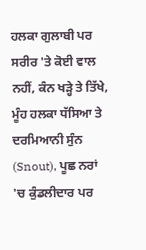ਹਲਕਾ ਗੁਲਾਬੀ ਪਰ ਸਰੀਰ 'ਤੇ ਕੋਈ ਵਾਲ ਨਹੀਂ, ਕੰਨ ਖੜ੍ਹੇ ਤੇ ਤਿੱਖੇ, ਮੂੰਹ ਹਲਕਾ ਧੱਸਿਆ ਤੇ ਦਰਮਿਆਨੀ ਸੁੰਨ (Snout), ਪੂਛ ਨਰਾਂ 'ਚ ਕੁੰਡਲੀਦਾਰ ਪਰ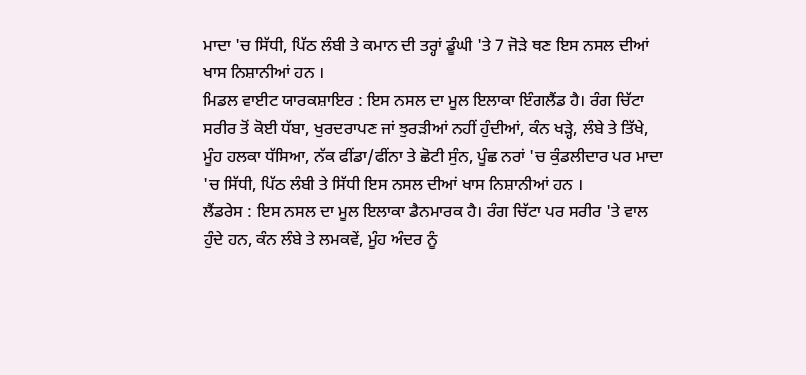ਮਾਦਾ 'ਚ ਸਿੱਧੀ, ਪਿੱਠ ਲੰਬੀ ਤੇ ਕਮਾਨ ਦੀ ਤਰ੍ਹਾਂ ਡੂੰਘੀ 'ਤੇ 7 ਜੋੜੇ ਥਣ ਇਸ ਨਸਲ ਦੀਆਂ ਖਾਸ ਨਿਸ਼ਾਨੀਆਂ ਹਨ ।
ਮਿਡਲ ਵਾਈਟ ਯਾਰਕਸ਼ਾਇਰ : ਇਸ ਨਸਲ ਦਾ ਮੂਲ ਇਲਾਕਾ ਇੰਗਲੈਂਡ ਹੈ। ਰੰਗ ਚਿੱਟਾ ਸਰੀਰ ਤੋਂ ਕੋਈ ਧੱਬਾ, ਖੁਰਦਰਾਪਣ ਜਾਂ ਝੁਰੜੀਆਂ ਨਹੀਂ ਹੁੰਦੀਆਂ, ਕੰਨ ਖੜ੍ਹੇ, ਲੰਬੇ ਤੇ ਤਿੱਖੇ, ਮੂੰਹ ਹਲਕਾ ਧੱਸਿਆ, ਨੱਕ ਫੀਂਡਾ/ਫੀਂਨਾ ਤੇ ਛੋਟੀ ਸੁੰਨ, ਪੂੰਛ ਨਰਾਂ 'ਚ ਕੁੰਡਲੀਦਾਰ ਪਰ ਮਾਦਾ 'ਚ ਸਿੱਧੀ, ਪਿੱਠ ਲੰਬੀ ਤੇ ਸਿੱਧੀ ਇਸ ਨਸਲ ਦੀਆਂ ਖਾਸ ਨਿਸ਼ਾਨੀਆਂ ਹਨ ।
ਲੈਂਡਰੇਸ : ਇਸ ਨਸਲ ਦਾ ਮੂਲ ਇਲਾਕਾ ਡੈਨਮਾਰਕ ਹੈ। ਰੰਗ ਚਿੱਟਾ ਪਰ ਸਰੀਰ 'ਤੇ ਵਾਲ ਹੁੰਦੇ ਹਨ, ਕੰਨ ਲੰਬੇ ਤੇ ਲਮਕਵੇਂ, ਮੂੰਹ ਅੰਦਰ ਨੂੰ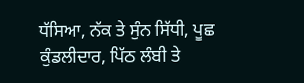ਧੱਸਿਆ, ਨੱਕ ਤੇ ਸੁੰਨ ਸਿੱਧੀ, ਪੂਛ ਕੁੰਡਲੀਦਾਰ, ਪਿੱਠ ਲੰਬੀ ਤੇ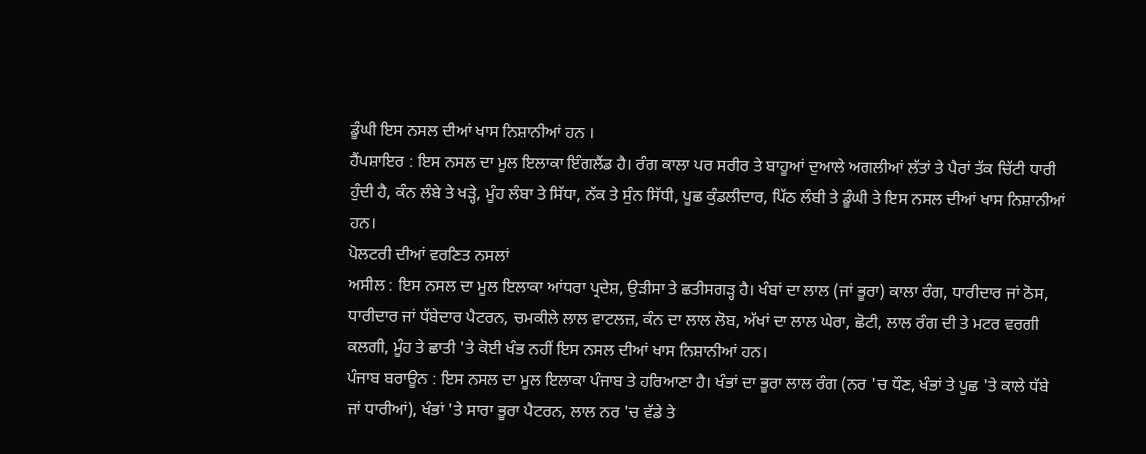ਡੂੰਘੀ ਇਸ ਨਸਲ ਦੀਆਂ ਖਾਸ ਨਿਸ਼ਾਨੀਆਂ ਹਨ ।
ਹੈਂਪਸ਼ਾਇਰ : ਇਸ ਨਸਲ ਦਾ ਮੂਲ ਇਲਾਕਾ ਇੰਗਲੈਂਡ ਹੈ। ਰੰਗ ਕਾਲਾ ਪਰ ਸਰੀਰ ਤੇ ਬਾਹੂਆਂ ਦੁਆਲੇ ਅਗਲੀਆਂ ਲੱਤਾਂ ਤੇ ਪੈਰਾਂ ਤੱਕ ਚਿੱਟੀ ਧਾਰੀ ਹੁੰਦੀ ਹੈ, ਕੰਨ ਲੰਬੇ ਤੇ ਖੜ੍ਹੇ, ਮੂੰਹ ਲੰਬਾ ਤੇ ਸਿੱਧਾ, ਨੱਕ ਤੇ ਸੁੰਨ ਸਿੱਧੀ, ਪੂਛ ਕੁੰਡਲੀਦਾਰ, ਪਿੱਠ ਲੰਬੀ ਤੇ ਡੂੰਘੀ ਤੇ ਇਸ ਨਸਲ ਦੀਆਂ ਖਾਸ ਨਿਸ਼ਾਨੀਆਂ ਹਨ।
ਪੋਲਟਰੀ ਦੀਆਂ ਵਰਣਿਤ ਨਸਲਾਂ
ਅਸੀਲ : ਇਸ ਨਸਲ ਦਾ ਮੂਲ ਇਲਾਕਾ ਆਂਧਰਾ ਪ੍ਰਦੇਸ਼, ਉੜੀਸਾ ਤੇ ਛਤੀਸਗੜ੍ਹ ਹੈ। ਖੰਬਾਂ ਦਾ ਲਾਲ (ਜਾਂ ਭੂਰਾ) ਕਾਲਾ ਰੰਗ, ਧਾਰੀਦਾਰ ਜਾਂ ਠੋਸ, ਧਾਰੀਦਾਰ ਜਾਂ ਧੱਬੇਦਾਰ ਪੈਟਰਨ, ਚਮਕੀਲੇ ਲਾਲ ਵਾਟਲਜ਼, ਕੰਨ ਦਾ ਲਾਲ ਲੋਬ, ਅੱਖਾਂ ਦਾ ਲਾਲ ਘੇਰਾ, ਛੋਟੀ, ਲਾਲ ਰੰਗ ਦੀ ਤੇ ਮਟਰ ਵਰਗੀ ਕਲਗੀ, ਮੂੰਹ ਤੇ ਛਾਤੀ 'ਤੇ ਕੋਈ ਖੰਭ ਨਹੀਂ ਇਸ ਨਸਲ ਦੀਆਂ ਖਾਸ ਨਿਸ਼ਾਨੀਆਂ ਹਨ।
ਪੰਜਾਬ ਬਰਾਊਨ : ਇਸ ਨਸਲ ਦਾ ਮੂਲ ਇਲਾਕਾ ਪੰਜਾਬ ਤੇ ਹਰਿਆਣਾ ਹੈ। ਖੰਭਾਂ ਦਾ ਭੂਰਾ ਲਾਲ ਰੰਗ (ਨਰ 'ਚ ਧੌਣ, ਖੰਭਾਂ ਤੇ ਪੂਛ 'ਤੇ ਕਾਲੇ ਧੱਬੇ ਜਾਂ ਧਾਰੀਆਂ), ਖੰਭਾਂ 'ਤੇ ਸਾਰਾ ਭੂਰਾ ਪੈਟਰਨ, ਲਾਲ ਨਰ 'ਚ ਵੱਡੇ ਤੇ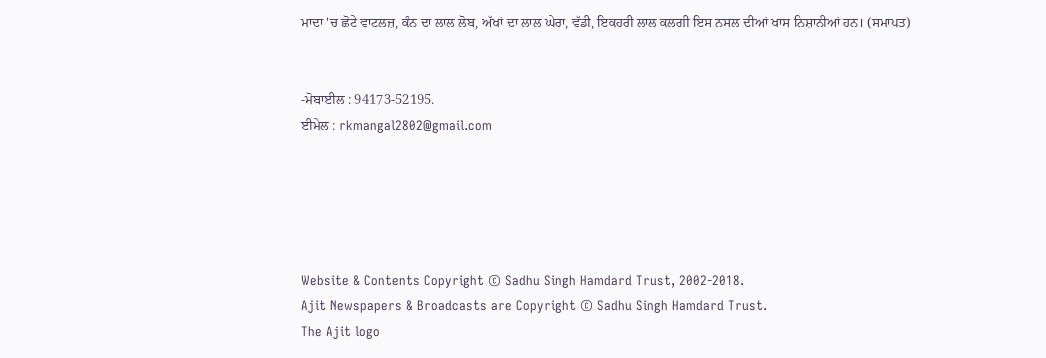ਮਾਦਾ 'ਚ ਛੋਟੇ ਵਾਟਲਜ਼, ਕੰਨ ਦਾ ਲਾਲ ਲੋਬ, ਅੱਖਾਂ ਦਾ ਲਾਲ ਘੇਰਾ, ਵੱਡੀ, ਇਕਹਰੀ ਲਾਲ ਕਲਗੀ ਇਸ ਨਸਲ ਦੀਆਂ ਖਾਸ ਨਿਸ਼ਾਨੀਆਂ ਹਨ। (ਸਮਾਪਤ)


-ਮੋਬਾਈਲ : 94173-52195.
ਈਮੇਲ : rkmangal2802@gmail.com





Website & Contents Copyright © Sadhu Singh Hamdard Trust, 2002-2018.
Ajit Newspapers & Broadcasts are Copyright © Sadhu Singh Hamdard Trust.
The Ajit logo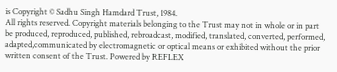is Copyright © Sadhu Singh Hamdard Trust, 1984.
All rights reserved. Copyright materials belonging to the Trust may not in whole or in part be produced, reproduced, published, rebroadcast, modified, translated, converted, performed, adapted,communicated by electromagnetic or optical means or exhibited without the prior written consent of the Trust. Powered by REFLEX